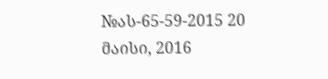№ას-65-59-2015 20 მაისი, 2016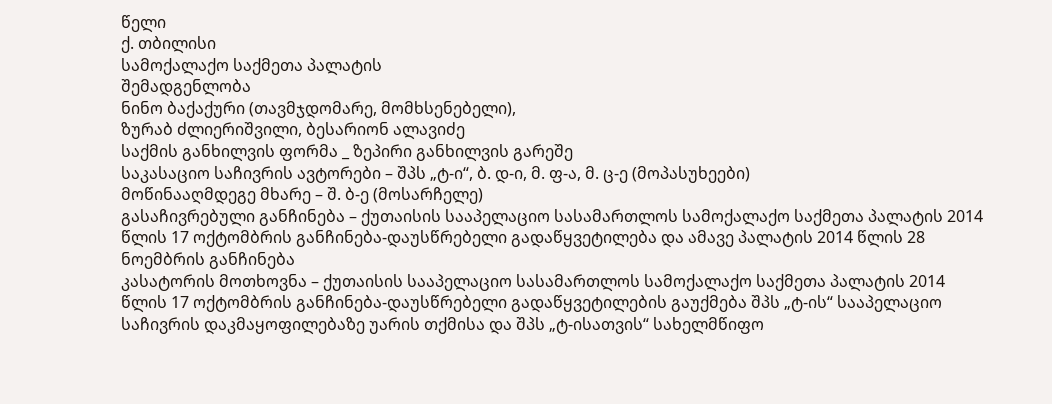წელი
ქ. თბილისი
სამოქალაქო საქმეთა პალატის
შემადგენლობა
ნინო ბაქაქური (თავმჯდომარე, მომხსენებელი),
ზურაბ ძლიერიშვილი, ბესარიონ ალავიძე
საქმის განხილვის ფორმა _ ზეპირი განხილვის გარეშე
საკასაციო საჩივრის ავტორები – შპს „ტ-ი“, ბ. დ-ი, მ. ფ-ა, მ. ც-ე (მოპასუხეები)
მოწინააღმდეგე მხარე – შ. ბ-ე (მოსარჩელე)
გასაჩივრებული განჩინება – ქუთაისის სააპელაციო სასამართლოს სამოქალაქო საქმეთა პალატის 2014 წლის 17 ოქტომბრის განჩინება-დაუსწრებელი გადაწყვეტილება და ამავე პალატის 2014 წლის 28 ნოემბრის განჩინება
კასატორის მოთხოვნა – ქუთაისის სააპელაციო სასამართლოს სამოქალაქო საქმეთა პალატის 2014 წლის 17 ოქტომბრის განჩინება-დაუსწრებელი გადაწყვეტილების გაუქმება შპს „ტ-ის“ სააპელაციო საჩივრის დაკმაყოფილებაზე უარის თქმისა და შპს „ტ-ისათვის“ სახელმწიფო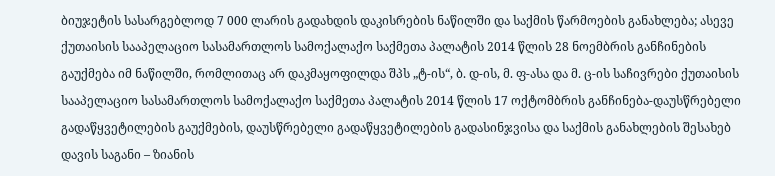ბიუჯეტის სასარგებლოდ 7 000 ლარის გადახდის დაკისრების ნაწილში და საქმის წარმოების განახლება; ასევე ქუთაისის სააპელაციო სასამართლოს სამოქალაქო საქმეთა პალატის 2014 წლის 28 ნოემბრის განჩინების გაუქმება იმ ნაწილში, რომლითაც არ დაკმაყოფილდა შპს „ტ-ის“, ბ. დ-ის, მ. ფ-ასა და მ. ც-ის საჩივრები ქუთაისის სააპელაციო სასამართლოს სამოქალაქო საქმეთა პალატის 2014 წლის 17 ოქტომბრის განჩინება-დაუსწრებელი გადაწყვეტილების გაუქმების, დაუსწრებელი გადაწყვეტილების გადასინჯვისა და საქმის განახლების შესახებ
დავის საგანი – ზიანის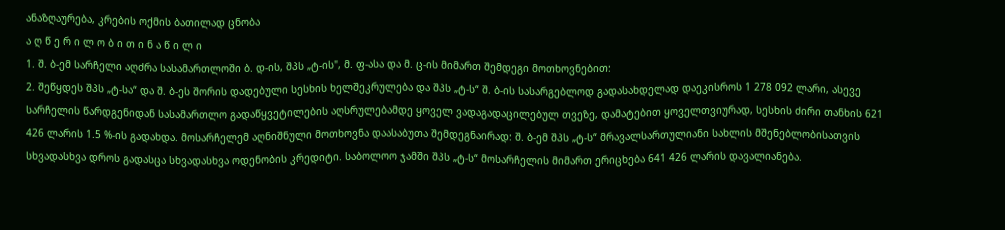ანაზღაურება, კრების ოქმის ბათილად ცნობა
ა ღ წ ე რ ი ლ ო ბ ი თ ი ნ ა წ ი ლ ი
1. შ. ბ-ემ სარჩელი აღძრა სასამართლოში ბ. დ-ის, შპს „ტ-ის", მ. ფ-ასა და მ. ც-ის მიმართ შემდეგი მოთხოვნებით:
2. შეწყდეს შპს „ტ-სა“ და შ. ბ-ეს შორის დადებული სესხის ხელშეკრულება და შპს „ტ-ს“ შ. ბ-ის სასარგებლოდ გადასახდელად დაეკისროს 1 278 092 ლარი, ასევე სარჩელის წარდგენიდან სასამართლო გადაწყვეტილების აღსრულებამდე ყოველ ვადაგადაცილებულ თვეზე, დამატებით ყოველთვიურად, სესხის ძირი თანხის 621 426 ლარის 1.5 %-ის გადახდა. მოსარჩელემ აღნიშნული მოთხოვნა დაასაბუთა შემდეგნაირად: შ. ბ-ემ შპს „ტ-ს“ მრავალსართულიანი სახლის მშენებლობისათვის სხვადასხვა დროს გადასცა სხვადასხვა ოდენობის კრედიტი. საბოლოო ჯამში შპს „ტ-ს“ მოსარჩელის მიმართ ერიცხება 641 426 ლარის დავალიანება.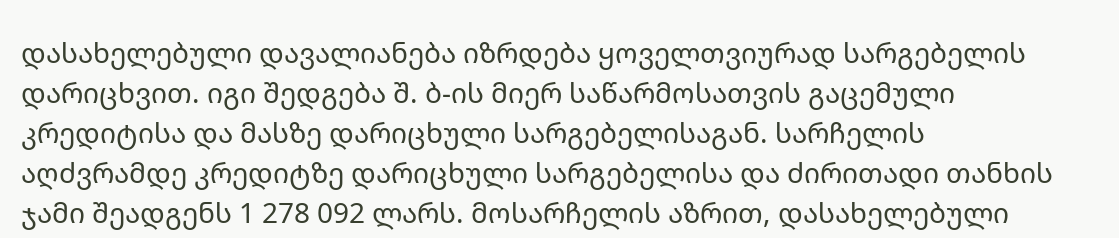დასახელებული დავალიანება იზრდება ყოველთვიურად სარგებელის დარიცხვით. იგი შედგება შ. ბ-ის მიერ საწარმოსათვის გაცემული კრედიტისა და მასზე დარიცხული სარგებელისაგან. სარჩელის აღძვრამდე კრედიტზე დარიცხული სარგებელისა და ძირითადი თანხის ჯამი შეადგენს 1 278 092 ლარს. მოსარჩელის აზრით, დასახელებული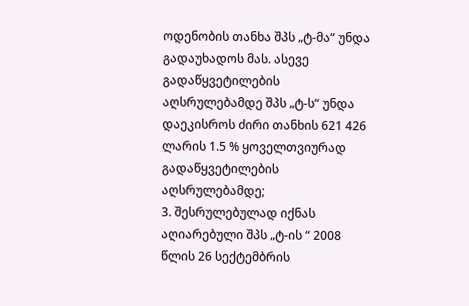ოდენობის თანხა შპს „ტ-მა“ უნდა გადაუხადოს მას. ასევე გადაწყვეტილების აღსრულებამდე შპს „ტ-ს“ უნდა დაეკისროს ძირი თანხის 621 426 ლარის 1.5 % ყოველთვიურად გადაწყვეტილების აღსრულებამდე;
3. შესრულებულად იქნას აღიარებული შპს „ტ-ის “ 2008 წლის 26 სექტემბრის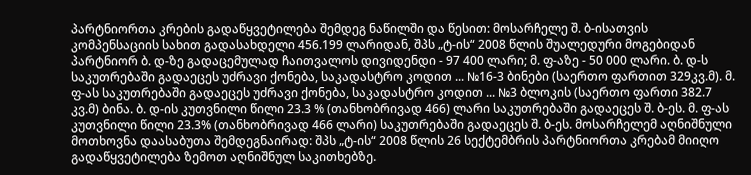პარტნიორთა კრების გადაწყვეტილება შემდეგ ნაწილში და წესით: მოსარჩელე შ. ბ-ისათვის კომპენსაციის სახით გადასახდელი 456.199 ლარიდან, შპს „ტ-ის“ 2008 წლის შუალედური მოგებიდან პარტნიორ ბ. დ-ზე გადაცემულად ჩაითვალოს დივიდენდი - 97 400 ლარი; მ. ფ-აზე - 50 000 ლარი. ბ. დ-ს საკუთრებაში გადაეცეს უძრავი ქონება, საკადასტრო კოდით ... №16-3 ბინები (საერთო ფართით 329კვ.მ). მ. ფ-ას საკუთრებაში გადაეცეს უძრავი ქონება, საკადასტრო კოდით ... №3 ბლოკის (საერთო ფართი 382.7 კვ.მ) ბინა. ბ. დ-ის კუთვნილი წილი 23.3 % (თანხობრივად 466) ლარი საკუთრებაში გადაეცეს შ. ბ-ეს. მ. ფ-ას კუთვნილი წილი 23.3% (თანხობრივად 466 ლარი) საკუთრებაში გადაეცეს შ. ბ-ეს. მოსარჩელემ აღნიშნული მოთხოვნა დაასაბუთა შემდეგნაირად: შპს „ტ-ის“ 2008 წლის 26 სექტემბრის პარტნიორთა კრებამ მიიღო გადაწყვეტილება ზემოთ აღნიშნულ საკითხებზე.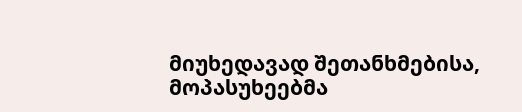მიუხედავად შეთანხმებისა, მოპასუხეებმა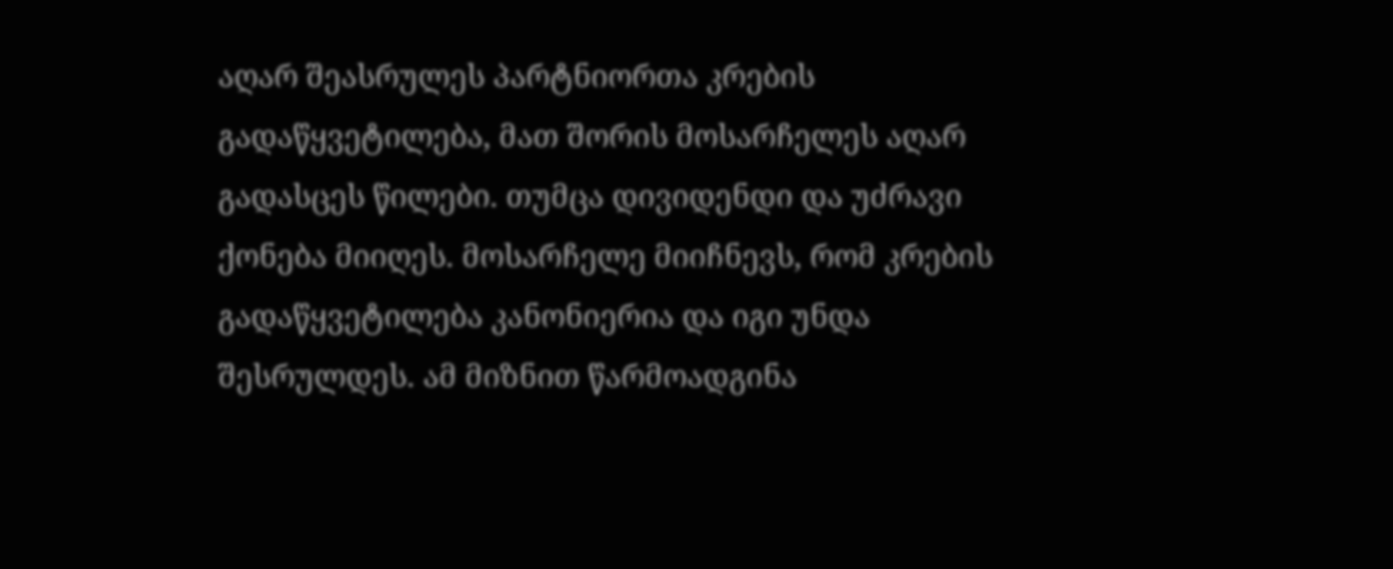აღარ შეასრულეს პარტნიორთა კრების გადაწყვეტილება, მათ შორის მოსარჩელეს აღარ გადასცეს წილები. თუმცა დივიდენდი და უძრავი ქონება მიიღეს. მოსარჩელე მიიჩნევს, რომ კრების გადაწყვეტილება კანონიერია და იგი უნდა შესრულდეს. ამ მიზნით წარმოადგინა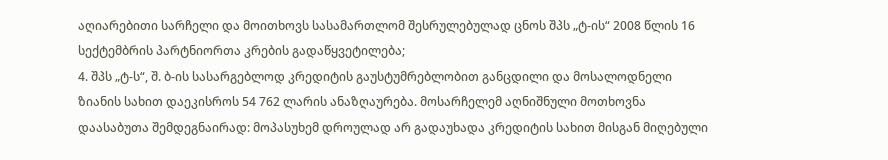აღიარებითი სარჩელი და მოითხოვს სასამართლომ შესრულებულად ცნოს შპს „ტ-ის“ 2008 წლის 16 სექტემბრის პარტნიორთა კრების გადაწყვეტილება;
4. შპს „ტ-ს“, შ. ბ-ის სასარგებლოდ კრედიტის გაუსტუმრებლობით განცდილი და მოსალოდნელი ზიანის სახით დაეკისროს 54 762 ლარის ანაზღაურება. მოსარჩელემ აღნიშნული მოთხოვნა დაასაბუთა შემდეგნაირად: მოპასუხემ დროულად არ გადაუხადა კრედიტის სახით მისგან მიღებული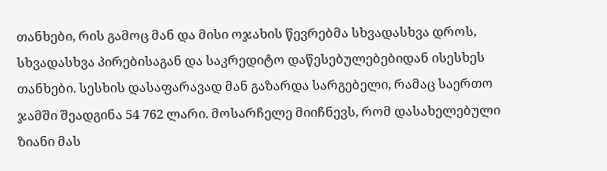თანხები, რის გამოც მან და მისი ოჯახის წევრებმა სხვადასხვა დროს, სხვადასხვა პირებისაგან და საკრედიტო დაწესებულებებიდან ისესხეს თანხები. სესხის დასაფარავად მან გაზარდა სარგებელი, რამაც საერთო ჯამში შეადგინა 54 762 ლარი. მოსარჩელე მიიჩნევს, რომ დასახელებული ზიანი მას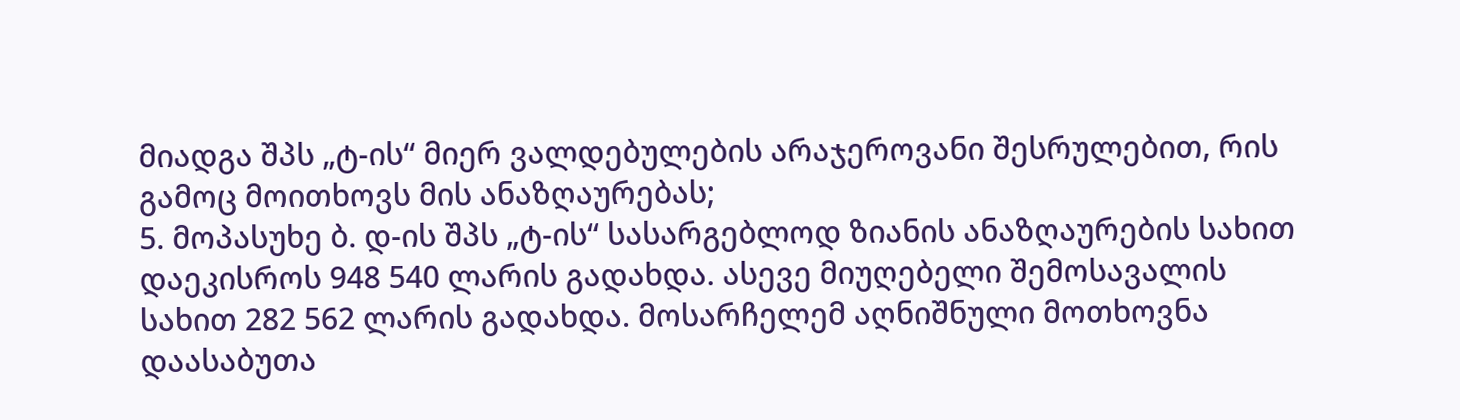მიადგა შპს „ტ-ის“ მიერ ვალდებულების არაჯეროვანი შესრულებით, რის გამოც მოითხოვს მის ანაზღაურებას;
5. მოპასუხე ბ. დ-ის შპს „ტ-ის“ სასარგებლოდ ზიანის ანაზღაურების სახით დაეკისროს 948 540 ლარის გადახდა. ასევე მიუღებელი შემოსავალის სახით 282 562 ლარის გადახდა. მოსარჩელემ აღნიშნული მოთხოვნა დაასაბუთა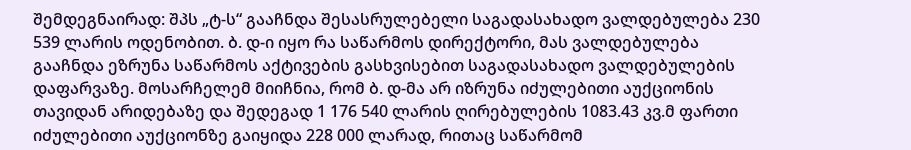შემდეგნაირად: შპს „ტ-ს“ გააჩნდა შესასრულებელი საგადასახადო ვალდებულება 230 539 ლარის ოდენობით. ბ. დ-ი იყო რა საწარმოს დირექტორი, მას ვალდებულება გააჩნდა ეზრუნა საწარმოს აქტივების გასხვისებით საგადასახადო ვალდებულების დაფარვაზე. მოსარჩელემ მიიჩნია, რომ ბ. დ-მა არ იზრუნა იძულებითი აუქციონის თავიდან არიდებაზე და შედეგად 1 176 540 ლარის ღირებულების 1083.43 კვ.მ ფართი იძულებითი აუქციონზე გაიყიდა 228 000 ლარად, რითაც საწარმომ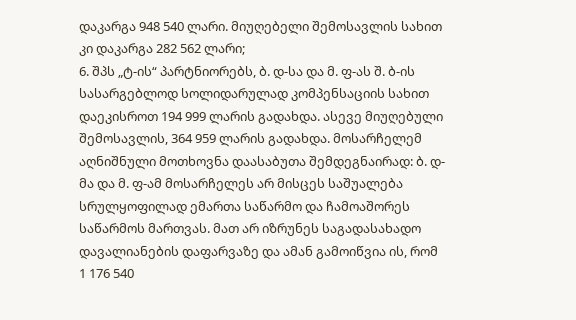დაკარგა 948 540 ლარი. მიუღებელი შემოსავლის სახით კი დაკარგა 282 562 ლარი;
6. შპს „ტ-ის“ პარტნიორებს, ბ. დ-სა და მ. ფ-ას შ. ბ-ის სასარგებლოდ სოლიდარულად კომპენსაციის სახით დაეკისროთ 194 999 ლარის გადახდა. ასევე მიუღებული შემოსავლის, 364 959 ლარის გადახდა. მოსარჩელემ აღნიშნული მოთხოვნა დაასაბუთა შემდეგნაირად: ბ. დ-მა და მ. ფ-ამ მოსარჩელეს არ მისცეს საშუალება სრულყოფილად ემართა საწარმო და ჩამოაშორეს საწარმოს მართვას. მათ არ იზრუნეს საგადასახადო დავალიანების დაფარვაზე და ამან გამოიწვია ის, რომ 1 176 540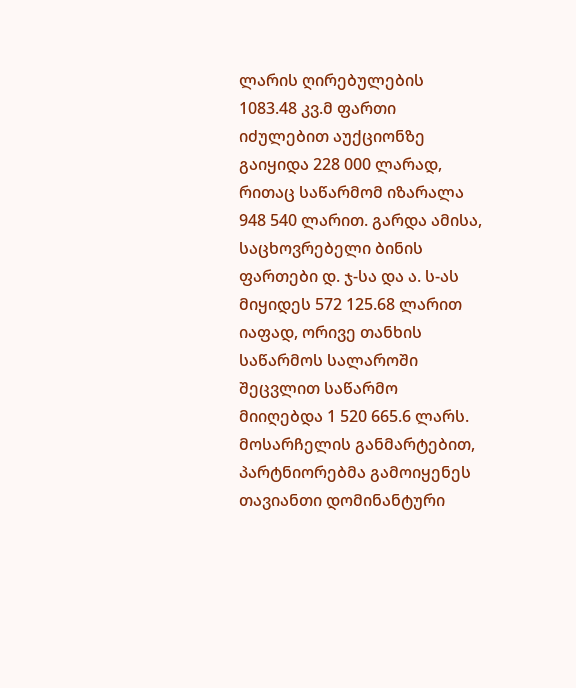ლარის ღირებულების 1083.48 კვ.მ ფართი იძულებით აუქციონზე გაიყიდა 228 000 ლარად, რითაც საწარმომ იზარალა 948 540 ლარით. გარდა ამისა, საცხოვრებელი ბინის ფართები დ. ჯ-სა და ა. ს-ას მიყიდეს 572 125.68 ლარით იაფად, ორივე თანხის საწარმოს სალაროში შეცვლით საწარმო მიიღებდა 1 520 665.6 ლარს. მოსარჩელის განმარტებით, პარტნიორებმა გამოიყენეს თავიანთი დომინანტური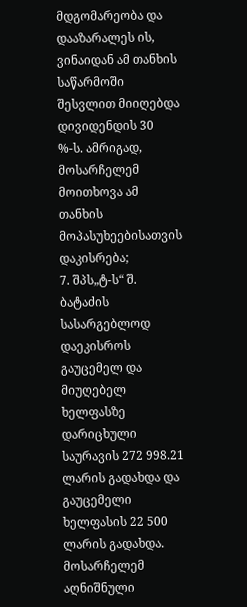მდგომარეობა და დააზარალეს ის, ვინაიდან ამ თანხის საწარმოში შესვლით მიიღებდა დივიდენდის 30 %-ს. ამრიგად, მოსარჩელემ მოითხოვა ამ თანხის მოპასუხეებისათვის დაკისრება;
7. შპს„ტ-ს“ შ. ბატაძის სასარგებლოდ დაეკისროს გაუცემელ და მიუღებელ ხელფასზე დარიცხული საურავის 272 998.21 ლარის გადახდა და გაუცემელი ხელფასის 22 500 ლარის გადახდა. მოსარჩელემ აღნიშნული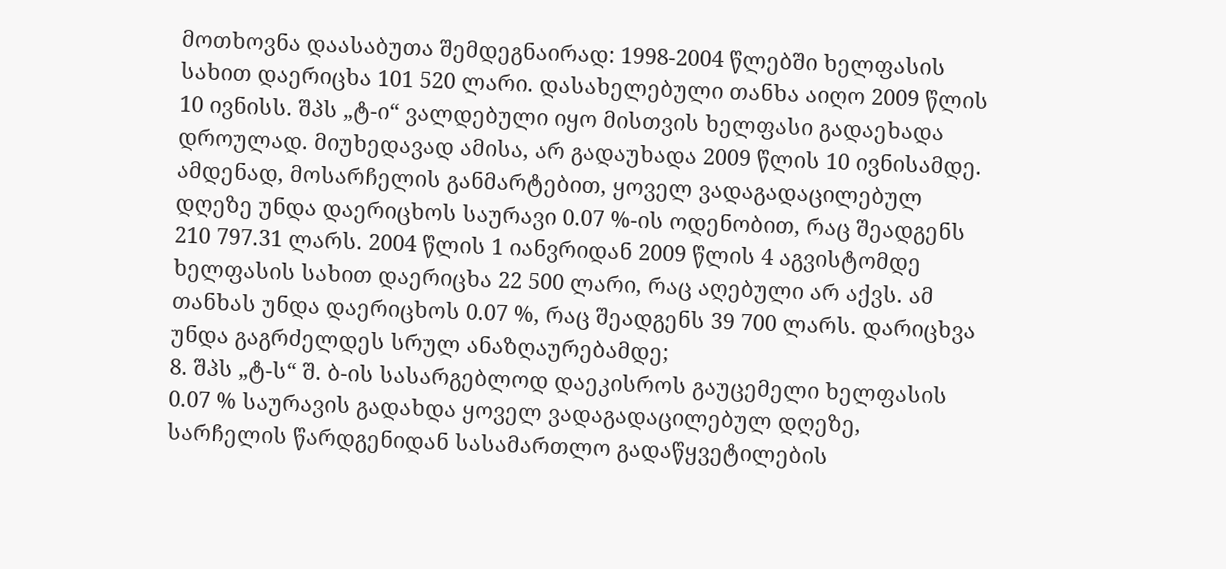მოთხოვნა დაასაბუთა შემდეგნაირად: 1998-2004 წლებში ხელფასის სახით დაერიცხა 101 520 ლარი. დასახელებული თანხა აიღო 2009 წლის 10 ივნისს. შპს „ტ-ი“ ვალდებული იყო მისთვის ხელფასი გადაეხადა დროულად. მიუხედავად ამისა, არ გადაუხადა 2009 წლის 10 ივნისამდე. ამდენად, მოსარჩელის განმარტებით, ყოველ ვადაგადაცილებულ დღეზე უნდა დაერიცხოს საურავი 0.07 %-ის ოდენობით, რაც შეადგენს 210 797.31 ლარს. 2004 წლის 1 იანვრიდან 2009 წლის 4 აგვისტომდე ხელფასის სახით დაერიცხა 22 500 ლარი, რაც აღებული არ აქვს. ამ თანხას უნდა დაერიცხოს 0.07 %, რაც შეადგენს 39 700 ლარს. დარიცხვა უნდა გაგრძელდეს სრულ ანაზღაურებამდე;
8. შპს „ტ-ს“ შ. ბ-ის სასარგებლოდ დაეკისროს გაუცემელი ხელფასის 0.07 % საურავის გადახდა ყოველ ვადაგადაცილებულ დღეზე, სარჩელის წარდგენიდან სასამართლო გადაწყვეტილების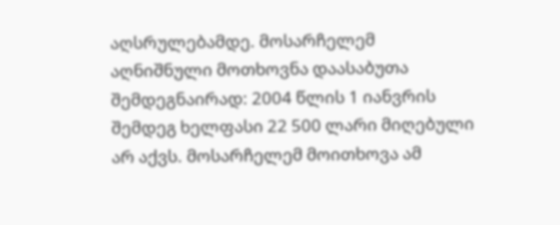აღსრულებამდე. მოსარჩელემ აღნიშნული მოთხოვნა დაასაბუთა შემდეგნაირად: 2004 წლის 1 იანვრის შემდეგ ხელფასი 22 500 ლარი მიღებული არ აქვს. მოსარჩელემ მოითხოვა ამ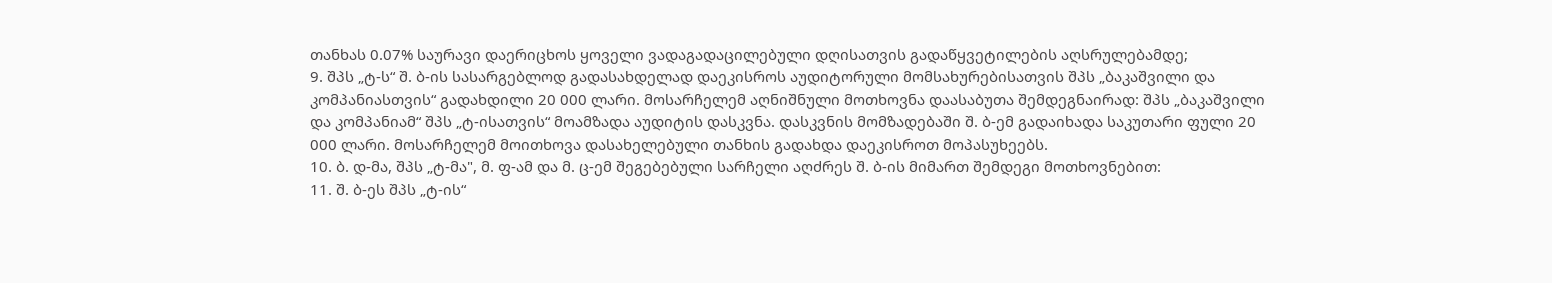თანხას 0.07% საურავი დაერიცხოს ყოველი ვადაგადაცილებული დღისათვის გადაწყვეტილების აღსრულებამდე;
9. შპს „ტ-ს“ შ. ბ-ის სასარგებლოდ გადასახდელად დაეკისროს აუდიტორული მომსახურებისათვის შპს „ბაკაშვილი და კომპანიასთვის“ გადახდილი 20 000 ლარი. მოსარჩელემ აღნიშნული მოთხოვნა დაასაბუთა შემდეგნაირად: შპს „ბაკაშვილი და კომპანიამ“ შპს „ტ-ისათვის“ მოამზადა აუდიტის დასკვნა. დასკვნის მომზადებაში შ. ბ-ემ გადაიხადა საკუთარი ფული 20 000 ლარი. მოსარჩელემ მოითხოვა დასახელებული თანხის გადახდა დაეკისროთ მოპასუხეებს.
10. ბ. დ-მა, შპს „ტ-მა", მ. ფ-ამ და მ. ც-ემ შეგებებული სარჩელი აღძრეს შ. ბ-ის მიმართ შემდეგი მოთხოვნებით:
11. შ. ბ-ეს შპს „ტ-ის“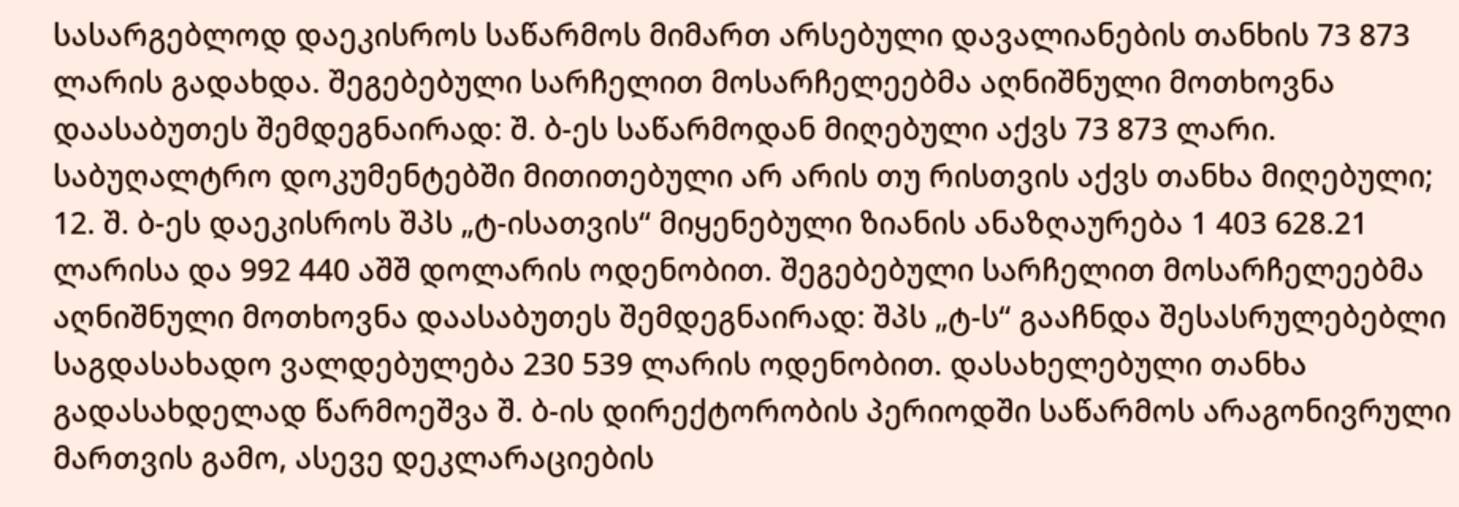სასარგებლოდ დაეკისროს საწარმოს მიმართ არსებული დავალიანების თანხის 73 873 ლარის გადახდა. შეგებებული სარჩელით მოსარჩელეებმა აღნიშნული მოთხოვნა დაასაბუთეს შემდეგნაირად: შ. ბ-ეს საწარმოდან მიღებული აქვს 73 873 ლარი. საბუღალტრო დოკუმენტებში მითითებული არ არის თუ რისთვის აქვს თანხა მიღებული;
12. შ. ბ-ეს დაეკისროს შპს „ტ-ისათვის“ მიყენებული ზიანის ანაზღაურება 1 403 628.21 ლარისა და 992 440 აშშ დოლარის ოდენობით. შეგებებული სარჩელით მოსარჩელეებმა აღნიშნული მოთხოვნა დაასაბუთეს შემდეგნაირად: შპს „ტ-ს“ გააჩნდა შესასრულებებლი საგდასახადო ვალდებულება 230 539 ლარის ოდენობით. დასახელებული თანხა გადასახდელად წარმოეშვა შ. ბ-ის დირექტორობის პერიოდში საწარმოს არაგონივრული მართვის გამო, ასევე დეკლარაციების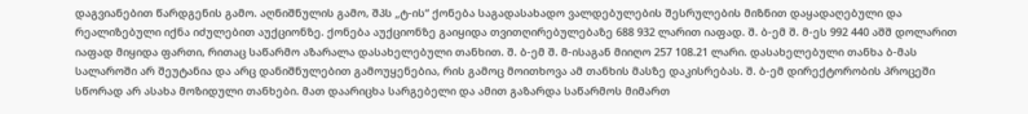დაგვიანებით წარდგენის გამო. აღნიშნულის გამო, შპს „ტ-ის“ ქონება საგადასახადო ვალდებულების შესრულების მიზნით დაყადაღებული და რეალიზებული იქნა იძულებით აუქციონზე. ქონება აუქციონზე გაიყიდა თვითღირებულებაზე 688 932 ლარით იაფად. შ. ბ-ემ შ. მ-ეს 992 440 აშშ დოლარით იაფად მიყიდა ფართი, რითაც საწარმო აზარალა დასახელებული თანხით. შ. ბ-ემ შ. მ-ისაგან მიიღო 257 108.21 ლარი. დასახელებული თანხა ბ-მას სალაროში არ შეუტანია და არც დანიშნულებით გამოუყენებია, რის გამოც მოითხოვა ამ თანხის მასზე დაკისრებას. შ. ბ-ემ დირექტორობის პროცეში სწორად არ ასახა მოზიდული თანხები. მათ დაარიცხა სარგებელი და ამით გაზარდა საწარმოს მიმართ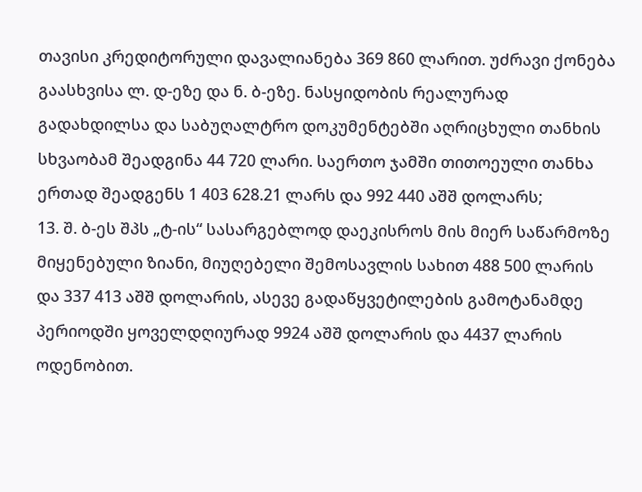თავისი კრედიტორული დავალიანება 369 860 ლარით. უძრავი ქონება გაასხვისა ლ. დ-ეზე და ნ. ბ-ეზე. ნასყიდობის რეალურად გადახდილსა და საბუღალტრო დოკუმენტებში აღრიცხული თანხის სხვაობამ შეადგინა 44 720 ლარი. საერთო ჯამში თითოეული თანხა ერთად შეადგენს 1 403 628.21 ლარს და 992 440 აშშ დოლარს;
13. შ. ბ-ეს შპს „ტ-ის“ სასარგებლოდ დაეკისროს მის მიერ საწარმოზე მიყენებული ზიანი, მიუღებელი შემოსავლის სახით 488 500 ლარის და 337 413 აშშ დოლარის, ასევე გადაწყვეტილების გამოტანამდე პერიოდში ყოველდღიურად 9924 აშშ დოლარის და 4437 ლარის ოდენობით.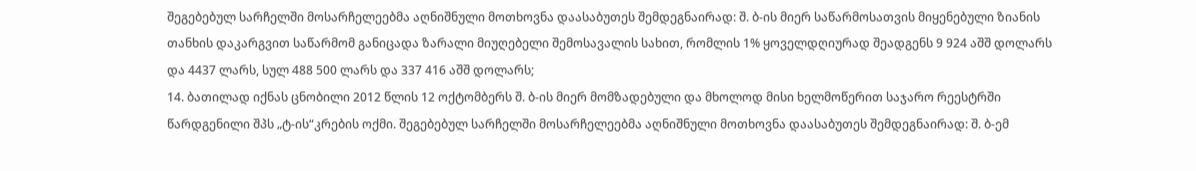შეგებებულ სარჩელში მოსარჩელეებმა აღნიშნული მოთხოვნა დაასაბუთეს შემდეგნაირად: შ. ბ-ის მიერ საწარმოსათვის მიყენებული ზიანის თანხის დაკარგვით საწარმომ განიცადა ზარალი მიუღებელი შემოსავალის სახით, რომლის 1% ყოველდღიურად შეადგენს 9 924 აშშ დოლარს და 4437 ლარს, სულ 488 500 ლარს და 337 416 აშშ დოლარს;
14. ბათილად იქნას ცნობილი 2012 წლის 12 ოქტომბერს შ. ბ-ის მიერ მომზადებული და მხოლოდ მისი ხელმოწერით საჯარო რეესტრში წარდგენილი შპს „ტ-ის“კრების ოქმი. შეგებებულ სარჩელში მოსარჩელეებმა აღნიშნული მოთხოვნა დაასაბუთეს შემდეგნაირად: შ. ბ-ემ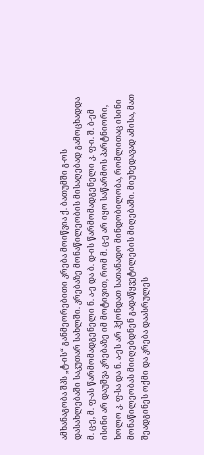ამხანაგობა შპს „ტ-ის“ განმეორებითი კრება მოიწვია ქ. ბათუმში გ-ოს დასახლებაში საკუთარ სახლში. კრებაზე მონაწილეობის მისაღებად გამოცხადდა მ. ც-ე, მ. ფ-ას წარმომადგენელი ნ. ა-ე და ბ. დ-ის წარმომადგენელი კ. ფ-ი. შ. ბ-ემ ისინი არ დაუშვა კრებაზე იმ მოტივით, რომ მ. ც-ე არ იყო საწარმოს პარტნიორი, ხოლო კ. ფ-სა და ნ. ა-ეს არ ჰქონდათ სათანადო მინდობილობა, რომლითაც ისინი მონაწილეობას მიიღებდნენ გადაწყვეტილების მიღებაში. მიუხედავად ამისა, მათ შეადგინეს ოქმი და კრება დაასრულეს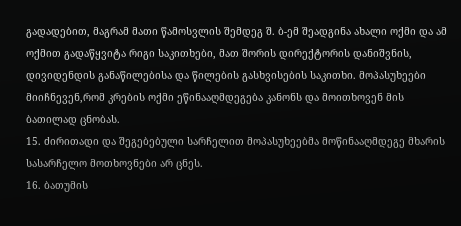გადადებით, მაგრამ მათი წამოსვლის შემდეგ შ. ბ-ემ შეადგინა ახალი ოქმი და ამ ოქმით გადაწყვიტა რიგი საკითხები, მათ შორის დირექტორის დანიშვნის, დივიდენდის განაწილებისა და წილების გასხვისების საკითხი. მოპასუხეები მიიჩნევენ,რომ კრების ოქმი ეწინააღმდეგება კანონს და მოითხოვენ მის ბათილად ცნობას.
15. ძირითადი და შეგებებული სარჩელით მოპასუხეებმა მოწინააღმდეგე მხარის სასარჩელო მოთხოვნები არ ცნეს.
16. ბათუმის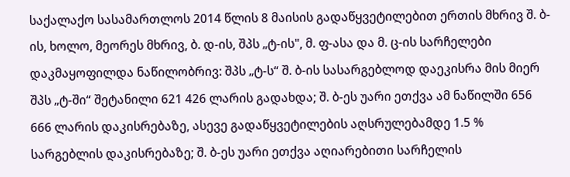საქალაქო სასამართლოს 2014 წლის 8 მაისის გადაწყვეტილებით ერთის მხრივ შ. ბ-ის, ხოლო, მეორეს მხრივ, ბ. დ-ის, შპს „ტ-ის", მ. ფ-ასა და მ. ც-ის სარჩელები დაკმაყოფილდა ნაწილობრივ: შპს „ტ-ს“ შ. ბ-ის სასარგებლოდ დაეკისრა მის მიერ შპს „ტ-ში“ შეტანილი 621 426 ლარის გადახდა; შ. ბ-ეს უარი ეთქვა ამ ნაწილში 656 666 ლარის დაკისრებაზე, ასევე გადაწყვეტილების აღსრულებამდე 1.5 % სარგებლის დაკისრებაზე; შ. ბ-ეს უარი ეთქვა აღიარებითი სარჩელის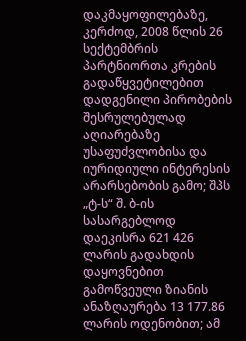დაკმაყოფილებაზე, კერძოდ, 2008 წლის 26 სექტემბრის პარტნიორთა კრების გადაწყვეტილებით დადგენილი პირობების შესრულებულად აღიარებაზე უსაფუძვლობისა და იურიდიული ინტერესის არარსებობის გამო; შპს „ტ-ს“ შ. ბ-ის სასარგებლოდ დაეკისრა 621 426 ლარის გადახდის დაყოვნებით გამოწვეული ზიანის ანაზღაურება 13 177.86 ლარის ოდენობით; ამ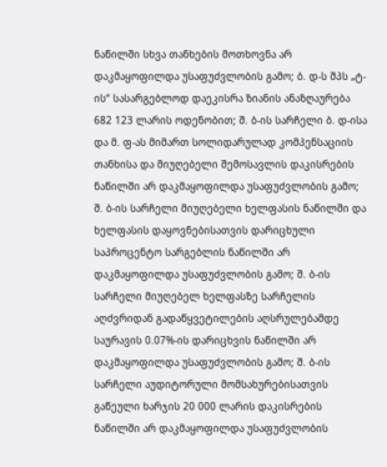ნაწილში სხვა თანხების მოთხოვნა არ დაკმაყოფილდა უსაფუძვლობის გამო; ბ. დ-ს შპს „ტ-ის“ სასარგებლოდ დაეკისრა ზიანის ანაზღაურება 682 123 ლარის ოდენობით; შ. ბ-ის სარჩელი ბ. დ-ისა და მ. ფ-ას მიმართ სოლიდარულად კომპენსაციის თანხისა და მიუღებელი შემოსავლის დაკისრების ნაწილში არ დაკმაყოფილდა უსაფუძვლობის გამო; შ. ბ-ის სარჩელი მიუღებელი ხელფასის ნაწილში და ხელფასის დაყოვნებისათვის დარიცხული საპროცენტო სარგებლის ნაწილში არ დაკმაყოფილდა უსაფუძვლობის გამო; შ. ბ-ის სარჩელი მიუღებელ ხელფასზე სარჩელის აღძვრიდან გადაწყვეტილების აღსრულებამდე საურავის 0.07%-ის დარიცხვის ნაწილში არ დაკმაყოფილდა უსაფუძვლობის გამო; შ. ბ-ის სარჩელი აუდიტორული მომსახურებისათვის გაწეული ხარჯის 20 000 ლარის დაკისრების ნაწილში არ დაკმაყოფილდა უსაფუძვლობის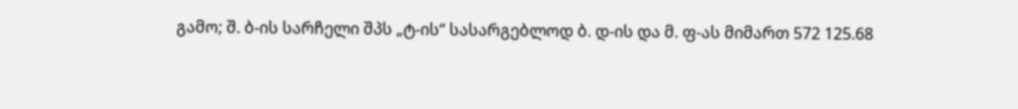გამო; შ. ბ-ის სარჩელი შპს „ტ-ის“ სასარგებლოდ ბ. დ-ის და მ. ფ-ას მიმართ 572 125.68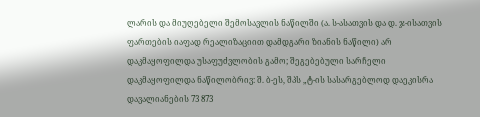ლარის და მიუღებელი შემოსავლის ნაწილში (ა. ს-ასათვის და დ. ჯ-ისათვის ფართების იაფად რეალიზაციით დამდგარი ზიანის ნაწილი) არ დაკმაყოფილდა უსაფუძვლობის გამო; შეგებებული სარჩელი დაკმაყოფილდა ნაწილობრივ: შ. ბ-ეს, შპს „ტ-ის სასარგებლოდ დაეკისრა დავალიანების 73 873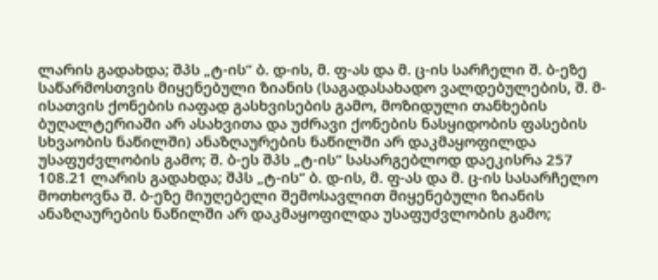ლარის გადახდა; შპს „ტ-ის“ ბ. დ-ის, მ. ფ-ას და მ. ც-ის სარჩელი შ. ბ-ეზე საწარმოსთვის მიყენებული ზიანის (საგადასახადო ვალდებულების, შ. მ-ისათვის ქონების იაფად გასხვისების გამო, მოზიდული თანხების ბუღალტერიაში არ ასახვითა და უძრავი ქონების ნასყიდობის ფასების სხვაობის ნაწილში) ანაზღაურების ნაწილში არ დაკმაყოფილდა უსაფუძვლობის გამო; შ. ბ-ეს შპს „ტ-ის“ სასარგებლოდ დაეკისრა 257 108.21 ლარის გადახდა; შპს „ტ-ის“ ბ. დ-ის, მ. ფ-ას და მ. ც-ის სასარჩელო მოთხოვნა შ. ბ-ეზე მიუღებელი შემოსავლით მიყენებული ზიანის ანაზღაურების ნაწილში არ დაკმაყოფილდა უსაფუძვლობის გამო;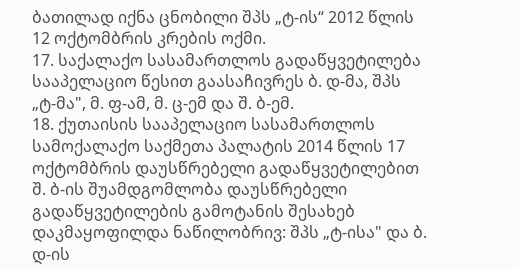ბათილად იქნა ცნობილი შპს „ტ-ის“ 2012 წლის 12 ოქტომბრის კრების ოქმი.
17. საქალაქო სასამართლოს გადაწყვეტილება სააპელაციო წესით გაასაჩივრეს ბ. დ-მა, შპს „ტ-მა", მ. ფ-ამ, მ. ც-ემ და შ. ბ-ემ.
18. ქუთაისის სააპელაციო სასამართლოს სამოქალაქო საქმეთა პალატის 2014 წლის 17 ოქტომბრის დაუსწრებელი გადაწყვეტილებით შ. ბ-ის შუამდგომლობა დაუსწრებელი გადაწყვეტილების გამოტანის შესახებ დაკმაყოფილდა ნაწილობრივ: შპს „ტ-ისა" და ბ. დ-ის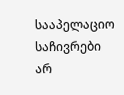სააპელაციო საჩივრები არ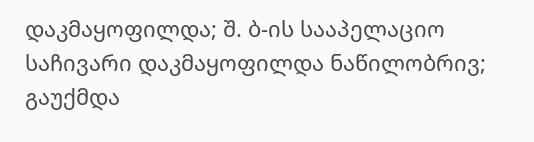დაკმაყოფილდა; შ. ბ-ის სააპელაციო საჩივარი დაკმაყოფილდა ნაწილობრივ; გაუქმდა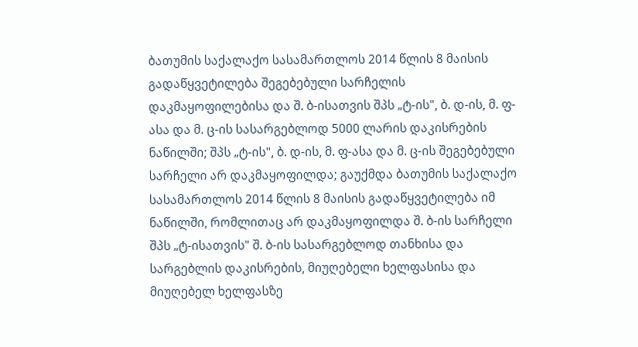ბათუმის საქალაქო სასამართლოს 2014 წლის 8 მაისის გადაწყვეტილება შეგებებული სარჩელის დაკმაყოფილებისა და შ. ბ-ისათვის შპს „ტ-ის", ბ. დ-ის, მ. ფ-ასა და მ. ც-ის სასარგებლოდ 5000 ლარის დაკისრების ნაწილში; შპს „ტ-ის", ბ. დ-ის, მ. ფ-ასა და მ. ც-ის შეგებებული სარჩელი არ დაკმაყოფილდა; გაუქმდა ბათუმის საქალაქო სასამართლოს 2014 წლის 8 მაისის გადაწყვეტილება იმ ნაწილში, რომლითაც არ დაკმაყოფილდა შ. ბ-ის სარჩელი შპს „ტ-ისათვის" შ. ბ-ის სასარგებლოდ თანხისა და სარგებლის დაკისრების, მიუღებელი ხელფასისა და მიუღებელ ხელფასზე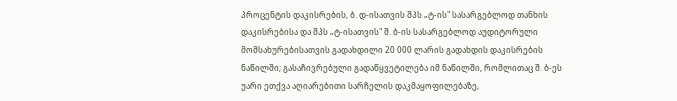პროცენტის დაკისრების, ბ. დ-ისათვის შპს „ტ-ის" სასარგებლოდ თანხის დაკისრებისა და შპს „ტ-ისათვის" შ. ბ-ის სასარგებლოდ აუდიტორული მომსახურებისათვის გადახდილი 20 000 ლარის გადახდის დაკისრების ნაწილში; გასაჩივრებული გადაწყვეტილება იმ ნაწილში, რომლითაც შ. ბ-ეს უარი ეთქვა აღიარებითი სარჩელის დაკმაყოფილებაზე,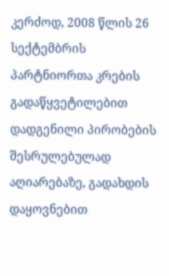კერძოდ, 2008 წლის 26 სექტემბრის პარტნიორთა კრების გადაწყვეტილებით დადგენილი პირობების შესრულებულად აღიარებაზე, გადახდის დაყოვნებით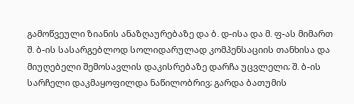გამოწვეული ზიანის ანაზღაურებაზე და ბ. დ-ისა და მ. ფ-ას მიმართ შ. ბ-ის სასარგებლოდ სოლიდარულად კომპენსაციის თანხისა და მიუღებელი შემოსავლის დაკისრებაზე დარჩა უცვლელი; შ. ბ-ის სარჩელი დაკმაყოფილდა ნაწილობრივ; გარდა ბათუმის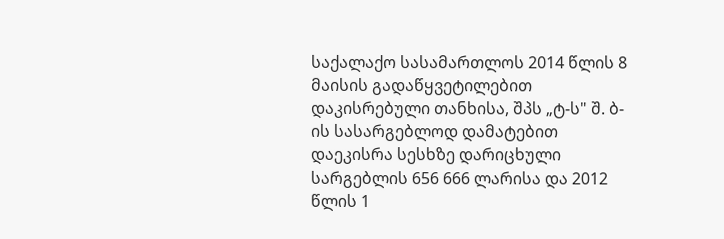საქალაქო სასამართლოს 2014 წლის 8 მაისის გადაწყვეტილებით დაკისრებული თანხისა, შპს „ტ-ს" შ. ბ-ის სასარგებლოდ დამატებით დაეკისრა სესხზე დარიცხული სარგებლის 656 666 ლარისა და 2012 წლის 1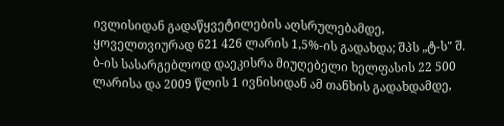ივლისიდან გადაწყვეტილების აღსრულებამდე, ყოველთვიურად 621 426 ლარის 1,5%-ის გადახდა; შპს „ტ-ს" შ. ბ-ის სასარგებლოდ დაეკისრა მიუღებელი ხელფასის 22 500 ლარისა და 2009 წლის 1 ივნისიდან ამ თანხის გადახდამდე,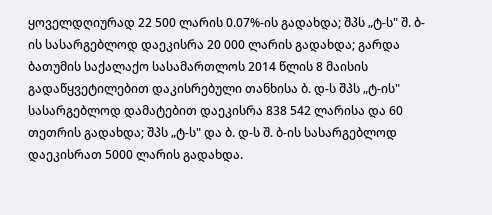ყოველდღიურად 22 500 ლარის 0.07%-ის გადახდა; შპს „ტ-ს" შ. ბ-ის სასარგებლოდ დაეკისრა 20 000 ლარის გადახდა; გარდა ბათუმის საქალაქო სასამართლოს 2014 წლის 8 მაისის გადაწყვეტილებით დაკისრებული თანხისა ბ. დ-ს შპს „ტ-ის" სასარგებლოდ დამატებით დაეკისრა 838 542 ლარისა და 60 თეთრის გადახდა; შპს „ტ-ს" და ბ. დ-ს შ. ბ-ის სასარგებლოდ დაეკისრათ 5000 ლარის გადახდა.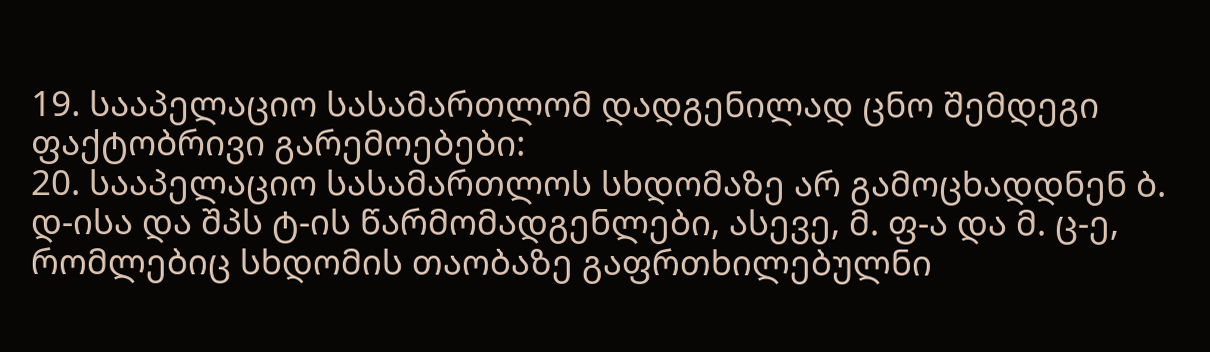19. სააპელაციო სასამართლომ დადგენილად ცნო შემდეგი ფაქტობრივი გარემოებები:
20. სააპელაციო სასამართლოს სხდომაზე არ გამოცხადდნენ ბ. დ-ისა და შპს ტ-ის წარმომადგენლები, ასევე, მ. ფ-ა და მ. ც-ე, რომლებიც სხდომის თაობაზე გაფრთხილებულნი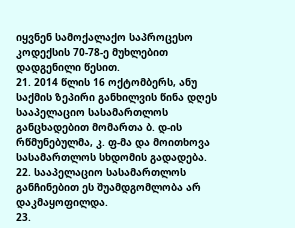იყვნენ სამოქალაქო საპროცესო კოდექსის 70-78-ე მუხლებით დადგენილი წესით.
21. 2014 წლის 16 ოქტომბერს, ანუ საქმის ზეპირი განხილვის წინა დღეს სააპელაციო სასამართლოს განცხადებით მომართა ბ. დ-ის რწმუნებულმა, კ. ფ-მა და მოითხოვა სასამართლოს სხდომის გადადება.
22. სააპელაციო სასამართლოს განჩინებით ეს შუამდგომლობა არ დაკმაყოფილდა.
23.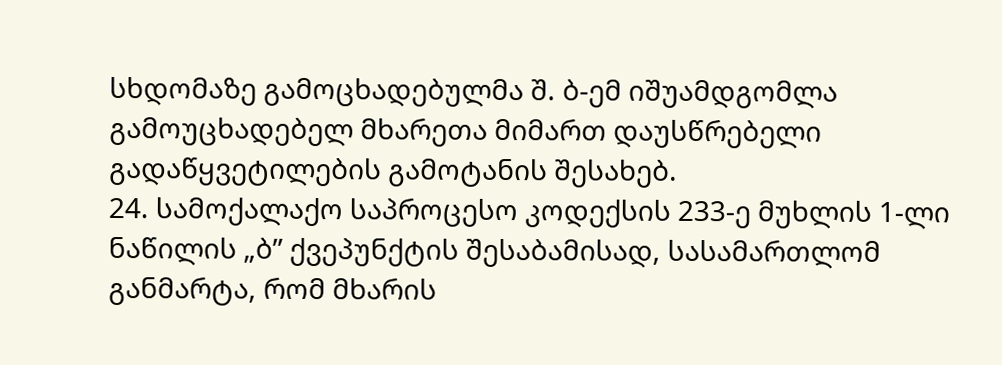სხდომაზე გამოცხადებულმა შ. ბ-ემ იშუამდგომლა გამოუცხადებელ მხარეთა მიმართ დაუსწრებელი გადაწყვეტილების გამოტანის შესახებ.
24. სამოქალაქო საპროცესო კოდექსის 233-ე მუხლის 1-ლი ნაწილის „ბ” ქვეპუნქტის შესაბამისად, სასამართლომ განმარტა, რომ მხარის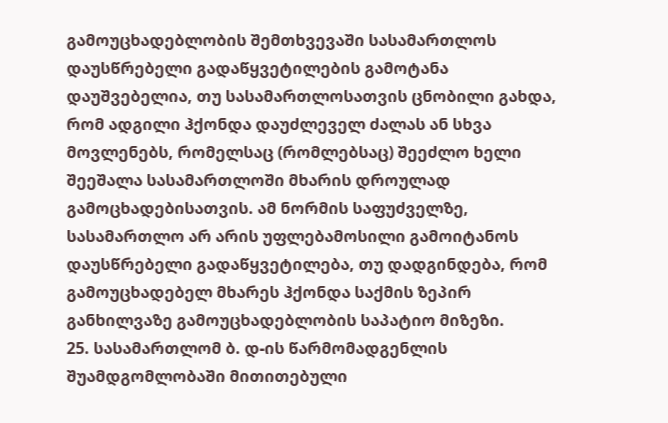გამოუცხადებლობის შემთხვევაში სასამართლოს დაუსწრებელი გადაწყვეტილების გამოტანა დაუშვებელია, თუ სასამართლოსათვის ცნობილი გახდა, რომ ადგილი ჰქონდა დაუძლეველ ძალას ან სხვა მოვლენებს, რომელსაც (რომლებსაც) შეეძლო ხელი შეეშალა სასამართლოში მხარის დროულად გამოცხადებისათვის. ამ ნორმის საფუძველზე, სასამართლო არ არის უფლებამოსილი გამოიტანოს დაუსწრებელი გადაწყვეტილება, თუ დადგინდება, რომ გამოუცხადებელ მხარეს ჰქონდა საქმის ზეპირ განხილვაზე გამოუცხადებლობის საპატიო მიზეზი.
25. სასამართლომ ბ. დ-ის წარმომადგენლის შუამდგომლობაში მითითებული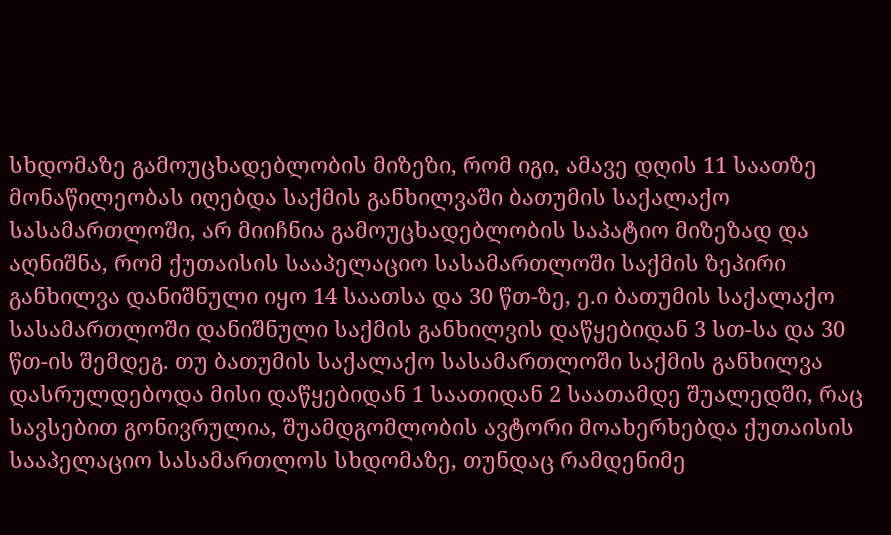სხდომაზე გამოუცხადებლობის მიზეზი, რომ იგი, ამავე დღის 11 საათზე მონაწილეობას იღებდა საქმის განხილვაში ბათუმის საქალაქო სასამართლოში, არ მიიჩნია გამოუცხადებლობის საპატიო მიზეზად და აღნიშნა, რომ ქუთაისის სააპელაციო სასამართლოში საქმის ზეპირი განხილვა დანიშნული იყო 14 საათსა და 30 წთ-ზე, ე.ი ბათუმის საქალაქო სასამართლოში დანიშნული საქმის განხილვის დაწყებიდან 3 სთ-სა და 30 წთ-ის შემდეგ. თუ ბათუმის საქალაქო სასამართლოში საქმის განხილვა დასრულდებოდა მისი დაწყებიდან 1 საათიდან 2 საათამდე შუალედში, რაც სავსებით გონივრულია, შუამდგომლობის ავტორი მოახერხებდა ქუთაისის სააპელაციო სასამართლოს სხდომაზე, თუნდაც რამდენიმე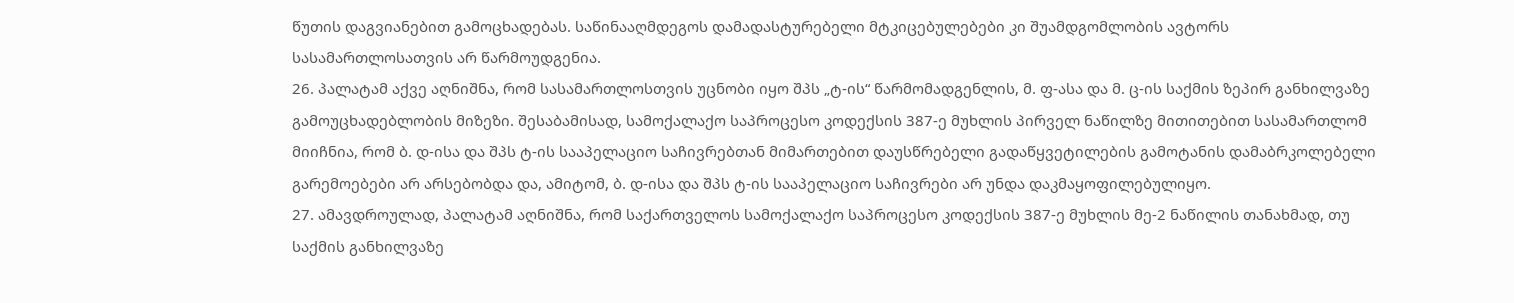წუთის დაგვიანებით გამოცხადებას. საწინააღმდეგოს დამადასტურებელი მტკიცებულებები კი შუამდგომლობის ავტორს სასამართლოსათვის არ წარმოუდგენია.
26. პალატამ აქვე აღნიშნა, რომ სასამართლოსთვის უცნობი იყო შპს „ტ-ის“ წარმომადგენლის, მ. ფ-ასა და მ. ც-ის საქმის ზეპირ განხილვაზე გამოუცხადებლობის მიზეზი. შესაბამისად, სამოქალაქო საპროცესო კოდექსის 387-ე მუხლის პირველ ნაწილზე მითითებით სასამართლომ მიიჩნია, რომ ბ. დ-ისა და შპს ტ-ის სააპელაციო საჩივრებთან მიმართებით დაუსწრებელი გადაწყვეტილების გამოტანის დამაბრკოლებელი გარემოებები არ არსებობდა და, ამიტომ, ბ. დ-ისა და შპს ტ-ის სააპელაციო საჩივრები არ უნდა დაკმაყოფილებულიყო.
27. ამავდროულად, პალატამ აღნიშნა, რომ საქართველოს სამოქალაქო საპროცესო კოდექსის 387-ე მუხლის მე-2 ნაწილის თანახმად, თუ საქმის განხილვაზე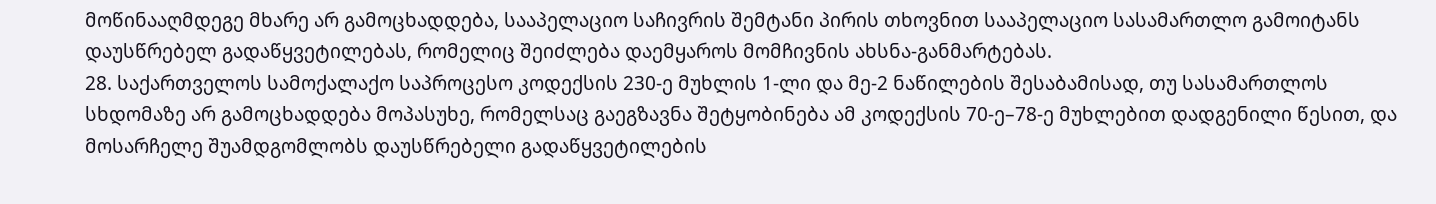მოწინააღმდეგე მხარე არ გამოცხადდება, სააპელაციო საჩივრის შემტანი პირის თხოვნით სააპელაციო სასამართლო გამოიტანს დაუსწრებელ გადაწყვეტილებას, რომელიც შეიძლება დაემყაროს მომჩივნის ახსნა-განმარტებას.
28. საქართველოს სამოქალაქო საპროცესო კოდექსის 230-ე მუხლის 1-ლი და მე-2 ნაწილების შესაბამისად, თუ სასამართლოს სხდომაზე არ გამოცხადდება მოპასუხე, რომელსაც გაეგზავნა შეტყობინება ამ კოდექსის 70-ე–78-ე მუხლებით დადგენილი წესით, და მოსარჩელე შუამდგომლობს დაუსწრებელი გადაწყვეტილების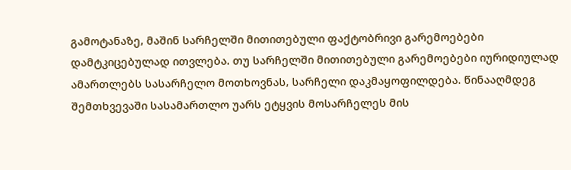გამოტანაზე, მაშინ სარჩელში მითითებული ფაქტობრივი გარემოებები დამტკიცებულად ითვლება. თუ სარჩელში მითითებული გარემოებები იურიდიულად ამართლებს სასარჩელო მოთხოვნას, სარჩელი დაკმაყოფილდება. წინააღმდეგ შემთხვევაში სასამართლო უარს ეტყვის მოსარჩელეს მის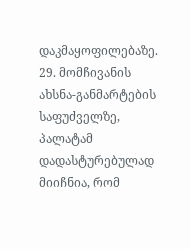დაკმაყოფილებაზე.
29. მომჩივანის ახსნა-განმარტების საფუძველზე, პალატამ დადასტურებულად მიიჩნია, რომ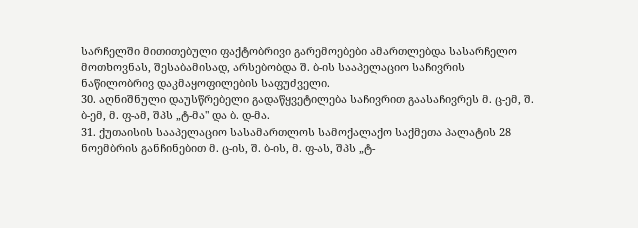სარჩელში მითითებული ფაქტობრივი გარემოებები ამართლებდა სასარჩელო მოთხოვნას, შესაბამისად, არსებობდა შ. ბ-ის სააპელაციო საჩივრის ნაწილობრივ დაკმაყოფილების საფუძველი.
30. აღნიშნული დაუსწრებელი გადაწყვეტილება საჩივრით გაასაჩივრეს მ. ც-ემ, შ. ბ-ემ, მ. ფ-ამ, შპს „ტ-მა" და ბ. დ-მა.
31. ქუთაისის სააპელაციო სასამართლოს სამოქალაქო საქმეთა პალატის 28 ნოემბრის განჩინებით მ. ც-ის, შ. ბ-ის, მ. ფ-ას, შპს „ტ-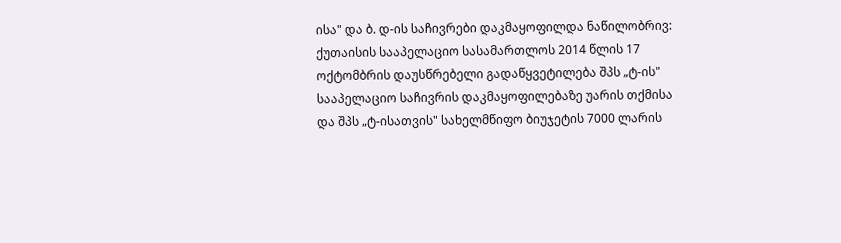ისა" და ბ. დ-ის საჩივრები დაკმაყოფილდა ნაწილობრივ: ქუთაისის სააპელაციო სასამართლოს 2014 წლის 17 ოქტომბრის დაუსწრებელი გადაწყვეტილება შპს „ტ-ის" სააპელაციო საჩივრის დაკმაყოფილებაზე უარის თქმისა და შპს „ტ-ისათვის" სახელმწიფო ბიუჯეტის 7000 ლარის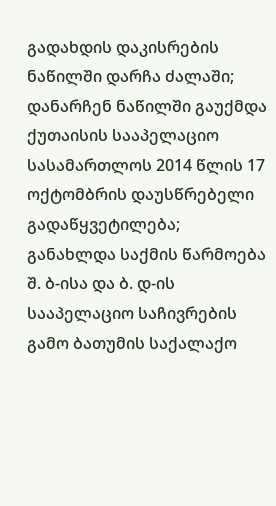გადახდის დაკისრების ნაწილში დარჩა ძალაში; დანარჩენ ნაწილში გაუქმდა ქუთაისის სააპელაციო სასამართლოს 2014 წლის 17 ოქტომბრის დაუსწრებელი გადაწყვეტილება; განახლდა საქმის წარმოება შ. ბ-ისა და ბ. დ-ის სააპელაციო საჩივრების გამო ბათუმის საქალაქო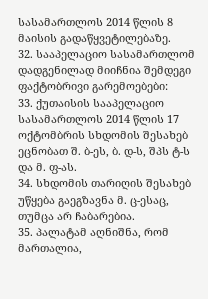სასამართლოს 2014 წლის 8 მაისის გადაწყვეტილებაზე.
32. სააპელაციო სასამართლომ დადგენილად მიიჩნია შემდეგი ფაქტობრივი გარემოებები:
33. ქუთაისის სააპელაციო სასამართლოს 2014 წლის 17 ოქტომბრის სხდომის შესახებ ეცნობათ შ. ბ-ეს, ბ. დ-ს, შპს ტ-ს და მ. ფ-ას.
34. სხდომის თარიღის შესახებ უწყება გაეგზავნა მ. ც-ესაც, თუმცა არ ჩაბარებია.
35. პალატამ აღნიშნა, რომ მართალია,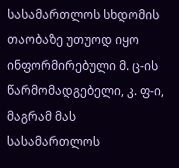სასამართლოს სხდომის თაობაზე უთუოდ იყო ინფორმირებული მ. ც-ის წარმომადგებელი, კ. ფ-ი, მაგრამ მას სასამართლოს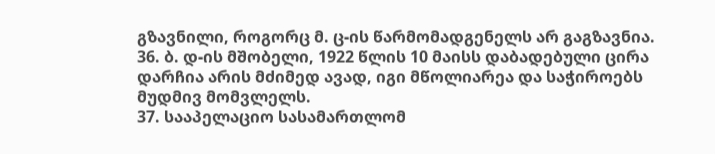გზავნილი, როგორც მ. ც-ის წარმომადგენელს არ გაგზავნია.
36. ბ. დ-ის მშობელი, 1922 წლის 10 მაისს დაბადებული ცირა დარჩია არის მძიმედ ავად, იგი მწოლიარეა და საჭიროებს მუდმივ მომვლელს.
37. სააპელაციო სასამართლომ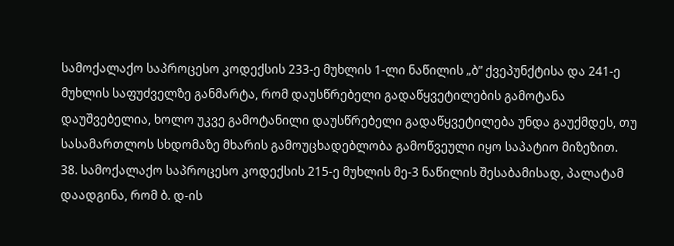სამოქალაქო საპროცესო კოდექსის 233-ე მუხლის 1-ლი ნაწილის „ბ” ქვეპუნქტისა და 241-ე მუხლის საფუძველზე განმარტა, რომ დაუსწრებელი გადაწყვეტილების გამოტანა დაუშვებელია, ხოლო უკვე გამოტანილი დაუსწრებელი გადაწყვეტილება უნდა გაუქმდეს, თუ სასამართლოს სხდომაზე მხარის გამოუცხადებლობა გამოწვეული იყო საპატიო მიზეზით.
38. სამოქალაქო საპროცესო კოდექსის 215-ე მუხლის მე-3 ნაწილის შესაბამისად, პალატამ დაადგინა, რომ ბ. დ-ის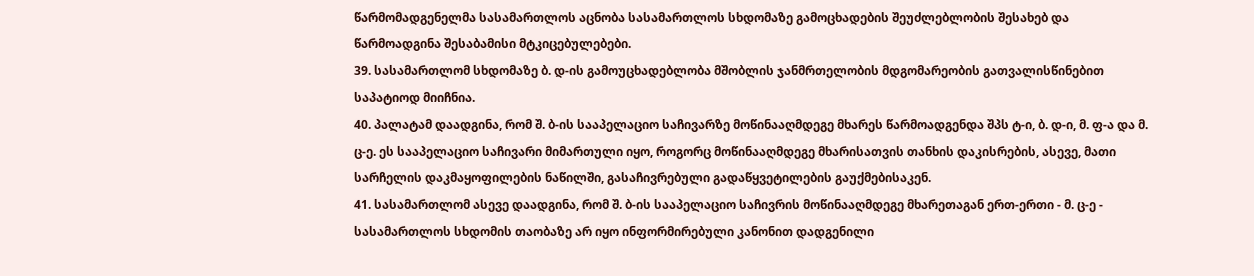წარმომადგენელმა სასამართლოს აცნობა სასამართლოს სხდომაზე გამოცხადების შეუძლებლობის შესახებ და წარმოადგინა შესაბამისი მტკიცებულებები.
39. სასამართლომ სხდომაზე ბ. დ-ის გამოუცხადებლობა მშობლის ჯანმრთელობის მდგომარეობის გათვალისწინებით საპატიოდ მიიჩნია.
40. პალატამ დაადგინა, რომ შ. ბ-ის სააპელაციო საჩივარზე მოწინააღმდეგე მხარეს წარმოადგენდა შპს ტ-ი, ბ. დ-ი, მ. ფ-ა და მ. ც-ე. ეს სააპელაციო საჩივარი მიმართული იყო, როგორც მოწინააღმდეგე მხარისათვის თანხის დაკისრების, ასევე, მათი სარჩელის დაკმაყოფილების ნაწილში, გასაჩივრებული გადაწყვეტილების გაუქმებისაკენ.
41. სასამართლომ ასევე დაადგინა, რომ შ. ბ-ის სააპელაციო საჩივრის მოწინააღმდეგე მხარეთაგან ერთ-ერთი - მ. ც-ე - სასამართლოს სხდომის თაობაზე არ იყო ინფორმირებული კანონით დადგენილი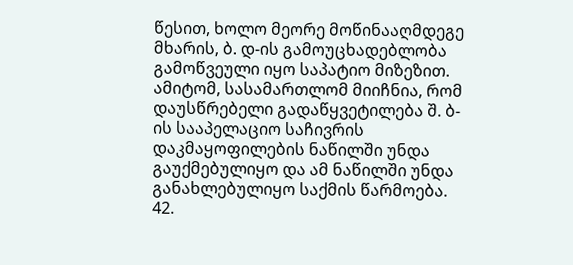წესით, ხოლო მეორე მოწინააღმდეგე მხარის, ბ. დ-ის გამოუცხადებლობა გამოწვეული იყო საპატიო მიზეზით. ამიტომ, სასამართლომ მიიჩნია, რომ დაუსწრებელი გადაწყვეტილება შ. ბ-ის სააპელაციო საჩივრის დაკმაყოფილების ნაწილში უნდა გაუქმებულიყო და ამ ნაწილში უნდა განახლებულიყო საქმის წარმოება.
42.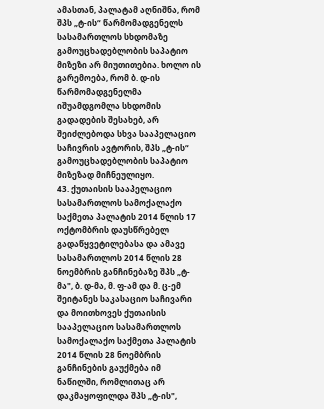ამასთან, პალატამ აღნიშნა, რომ შპს „ტ-ის“ წარმომადგენელს სასამართლოს სხდომაზე გამოუცხადებლობის საპატიო მიზეზი არ მიუთითებია. ხოლო ის გარემოება, რომ ბ. დ-ის წარმომადგენელმა იშუამდგომლა სხდომის გადადების შესახებ, არ შეიძლებოდა სხვა სააპელაციო საჩივრის ავტორის, შპს „ტ-ის“ გამოუცხადებლობის საპატიო მიზეზად მიჩნეულიყო.
43. ქუთაისის სააპელაციო სასამართლოს სამოქალაქო საქმეთა პალატის 2014 წლის 17 ოქტომბრის დაუსწრებელ გადაწყვეტილებასა და ამავე სასამართლოს 2014 წლის 28 ნოემბრის განჩინებაზე შპს „ტ-მა", ბ. დ-მა, მ. ფ-ამ და მ. ც-ემ შეიტანეს საკასაციო საჩივარი და მოითხოვეს ქუთაისის სააპელაციო სასამართლოს სამოქალაქო საქმეთა პალატის 2014 წლის 28 ნოემბრის განჩინების გაუქმება იმ ნაწილში, რომლითაც არ დაკმაყოფილდა შპს „ტ-ის",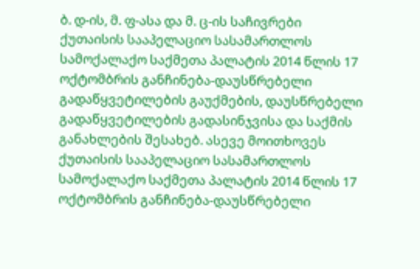ბ. დ-ის, მ. ფ-ასა და მ. ც-ის საჩივრები ქუთაისის სააპელაციო სასამართლოს სამოქალაქო საქმეთა პალატის 2014 წლის 17 ოქტომბრის განჩინება-დაუსწრებელი გადაწყვეტილების გაუქმების, დაუსწრებელი გადაწყვეტილების გადასინჯვისა და საქმის განახლების შესახებ. ასევე მოითხოვეს ქუთაისის სააპელაციო სასამართლოს სამოქალაქო საქმეთა პალატის 2014 წლის 17 ოქტომბრის განჩინება-დაუსწრებელი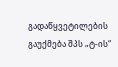გადაწყვეტილების გაუქმება შპს „ტ-ის“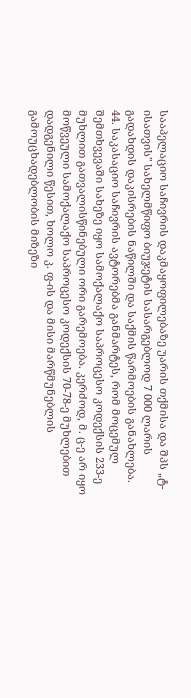სააპელაციო საჩივრის დაკმაყოფილებაზე უარის თქმისა და შპს „ტ-ისათვის" სახელმწიფო ბიუჯეტის სასარგებლოდ 7 000 ლარის გადახდის დაკისრების ნაწილში და საქმის წარმოების განახლება.
44. საკასაციო საჩივრის ავტორებმა განმარტეს, რომ მოცემულ შემთხვევაში სახეზე იყო სამოქალაქო საპროცესო კოდექსის 233-ე მუხლით გათვალისწინებული ორი გარემოება. კერძოდ, მ. ც-ე არ იყო მოწვეული სამოქალაქო საპროცესო კოდექსის 70-78-ე მუხლებით დადგენილი წესით, ხოლო კ. ფ-ის და მისი მარწმუნებლის გამოუცხადებლობის მიზეზი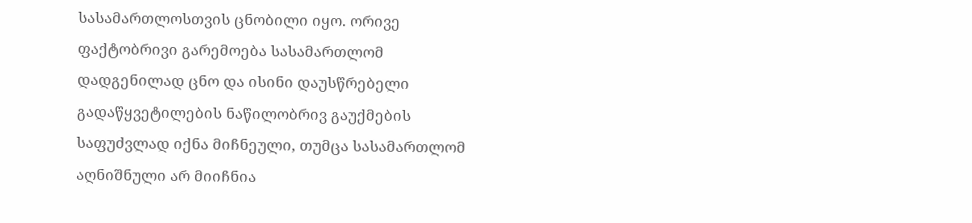სასამართლოსთვის ცნობილი იყო. ორივე ფაქტობრივი გარემოება სასამართლომ დადგენილად ცნო და ისინი დაუსწრებელი გადაწყვეტილების ნაწილობრივ გაუქმების საფუძვლად იქნა მიჩნეული, თუმცა სასამართლომ აღნიშნული არ მიიჩნია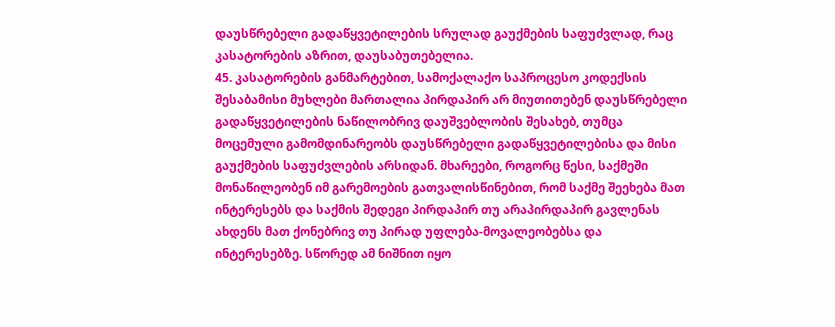დაუსწრებელი გადაწყვეტილების სრულად გაუქმების საფუძვლად, რაც კასატორების აზრით, დაუსაბუთებელია.
45. კასატორების განმარტებით, სამოქალაქო საპროცესო კოდექსის შესაბამისი მუხლები მართალია პირდაპირ არ მიუთითებენ დაუსწრებელი გადაწყვეტილების ნაწილობრივ დაუშვებლობის შესახებ, თუმცა მოცემული გამომდინარეობს დაუსწრებელი გადაწყვეტილებისა და მისი გაუქმების საფუძვლების არსიდან. მხარეები, როგორც წესი, საქმეში მონაწილეობენ იმ გარემოების გათვალისწინებით, რომ საქმე შეეხება მათ ინტერესებს და საქმის შედეგი პირდაპირ თუ არაპირდაპირ გავლენას ახდენს მათ ქონებრივ თუ პირად უფლება-მოვალეობებსა და ინტერესებზე. სწორედ ამ ნიშნით იყო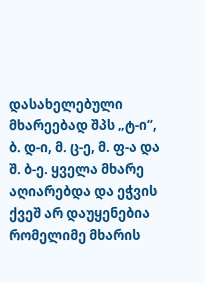დასახელებული მხარეებად შპს „ტ-ი“, ბ. დ-ი, მ. ც-ე, მ. ფ-ა და შ. ბ-ე. ყველა მხარე აღიარებდა და ეჭვის ქვეშ არ დაუყენებია რომელიმე მხარის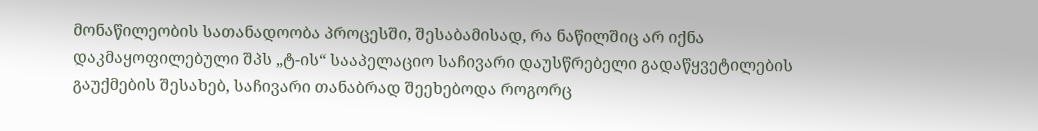მონაწილეობის სათანადოობა პროცესში, შესაბამისად, რა ნაწილშიც არ იქნა დაკმაყოფილებული შპს „ტ-ის“ სააპელაციო საჩივარი დაუსწრებელი გადაწყვეტილების გაუქმების შესახებ, საჩივარი თანაბრად შეეხებოდა როგორც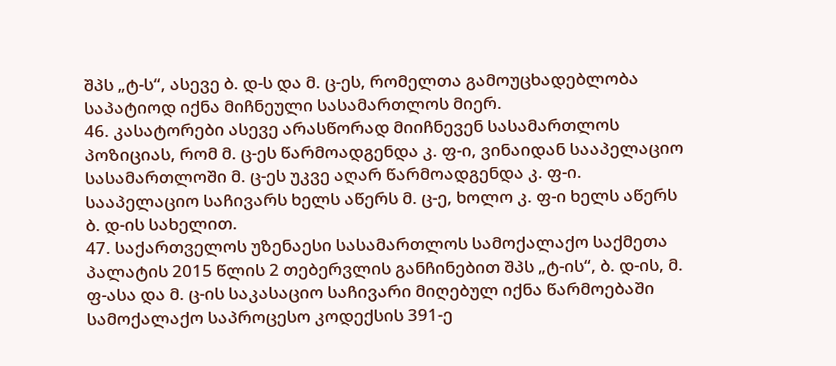შპს „ტ-ს“, ასევე ბ. დ-ს და მ. ც-ეს, რომელთა გამოუცხადებლობა საპატიოდ იქნა მიჩნეული სასამართლოს მიერ.
46. კასატორები ასევე არასწორად მიიჩნევენ სასამართლოს პოზიციას, რომ მ. ც-ეს წარმოადგენდა კ. ფ-ი, ვინაიდან სააპელაციო სასამართლოში მ. ც-ეს უკვე აღარ წარმოადგენდა კ. ფ-ი. სააპელაციო საჩივარს ხელს აწერს მ. ც-ე, ხოლო კ. ფ-ი ხელს აწერს ბ. დ-ის სახელით.
47. საქართველოს უზენაესი სასამართლოს სამოქალაქო საქმეთა პალატის 2015 წლის 2 თებერვლის განჩინებით შპს „ტ-ის“, ბ. დ-ის, მ. ფ-ასა და მ. ც-ის საკასაციო საჩივარი მიღებულ იქნა წარმოებაში სამოქალაქო საპროცესო კოდექსის 391-ე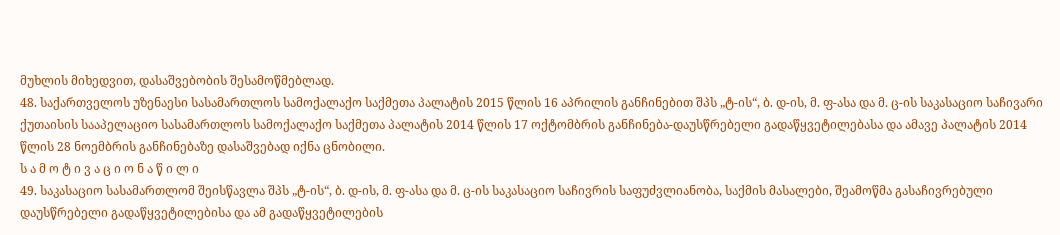მუხლის მიხედვით, დასაშვებობის შესამოწმებლად.
48. საქართველოს უზენაესი სასამართლოს სამოქალაქო საქმეთა პალატის 2015 წლის 16 აპრილის განჩინებით შპს „ტ-ის“, ბ. დ-ის, მ. ფ-ასა და მ. ც-ის საკასაციო საჩივარი ქუთაისის სააპელაციო სასამართლოს სამოქალაქო საქმეთა პალატის 2014 წლის 17 ოქტომბრის განჩინება-დაუსწრებელი გადაწყვეტილებასა და ამავე პალატის 2014 წლის 28 ნოემბრის განჩინებაზე დასაშვებად იქნა ცნობილი.
ს ა მ ო ტ ი ვ ა ც ი ო ნ ა წ ი ლ ი
49. საკასაციო სასამართლომ შეისწავლა შპს „ტ-ის“, ბ. დ-ის, მ. ფ-ასა და მ. ც-ის საკასაციო საჩივრის საფუძვლიანობა, საქმის მასალები, შეამოწმა გასაჩივრებული დაუსწრებელი გადაწყვეტილებისა და ამ გადაწყვეტილების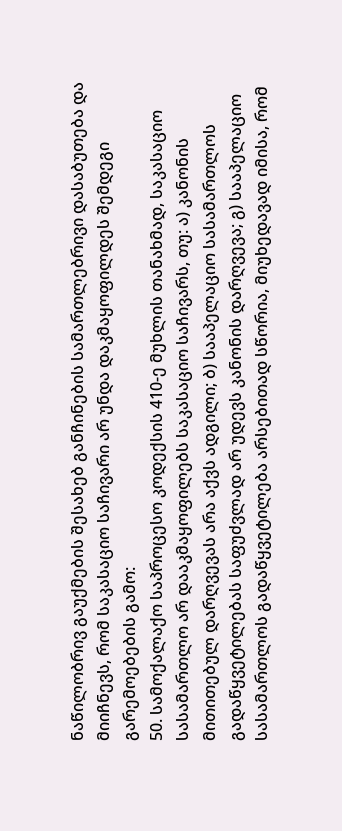ნაწილობრივ გაუქმების შესახებ განჩინების სამართლებრივი დასაბუთება და მიიჩნევს, რომ საკასაციო საჩივარი არ უნდა დაკმაყოფილდეს შემდეგი გარემოებების გამო:
50. სამოქალაქო საპროცესო კოდექსის 410-ე მუხლის თანახმად, საკასაციო სასამართლო არ დააკმაყოფილებს საკასაციო საჩივარს, თუ: ა) კანონის მითითებულ დარღვევას არა აქვს ადგილი; ბ) სააპელაციო სასამართლოს გადაწყვეტილებას საფუძვლად არ უდევს კანონის დარღვევა; გ) სააპელაციო სასამართლოს გადაწყვეტილება არსებითად სწორია, მიუხედავად იმისა, რომ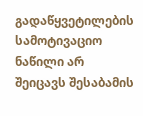გადაწყვეტილების სამოტივაციო ნაწილი არ შეიცავს შესაბამის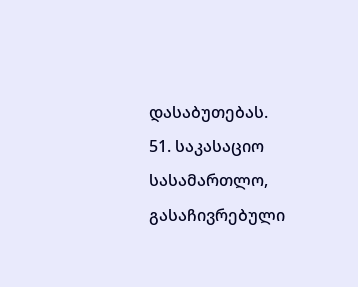დასაბუთებას.
51. საკასაციო სასამართლო, გასაჩივრებული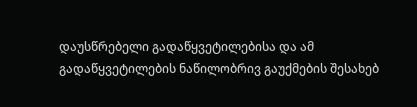დაუსწრებელი გადაწყვეტილებისა და ამ გადაწყვეტილების ნაწილობრივ გაუქმების შესახებ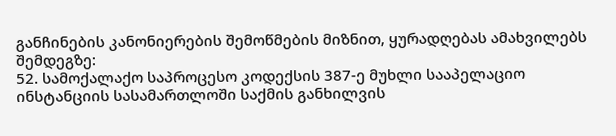განჩინების კანონიერების შემოწმების მიზნით, ყურადღებას ამახვილებს შემდეგზე:
52. სამოქალაქო საპროცესო კოდექსის 387-ე მუხლი სააპელაციო ინსტანციის სასამართლოში საქმის განხილვის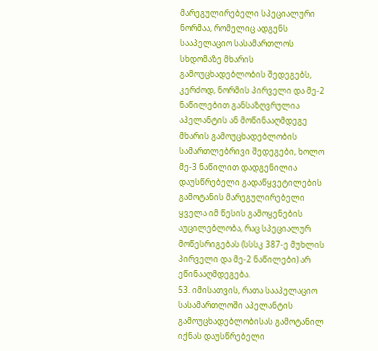მარეგულირებელი სპეციალური ნორმაა, რომელიც ადგენს სააპელაციო სასამართლოს სხდომაზე მხარის გამოუცხადებლობის შედეგებს, კერძოდ, ნორმის პირველი და მე-2 ნაწილებით განსაზღვრულია აპელანტის ან მოწინააღმდეგე მხარის გამოუცხადებლობის სამართლებრივი შედეგები, ხოლო მე-3 ნაწილით დადგენილია დაუსწრებელი გადაწყვეტილების გამოტანის მარეგულირებელი ყველა იმ წესის გამოყენების აუცილებლობა, რაც სპეციალურ მოწესრიგებას (სსსკ 387-ე მუხლის პირველი და მე-2 ნაწილები) არ ეწინააღმდეგება.
53. იმისათვის, რათა სააპელაციო სასამართლოში აპელანტის გამოუცხადებლობისას გამოტანილ იქნას დაუსწრებელი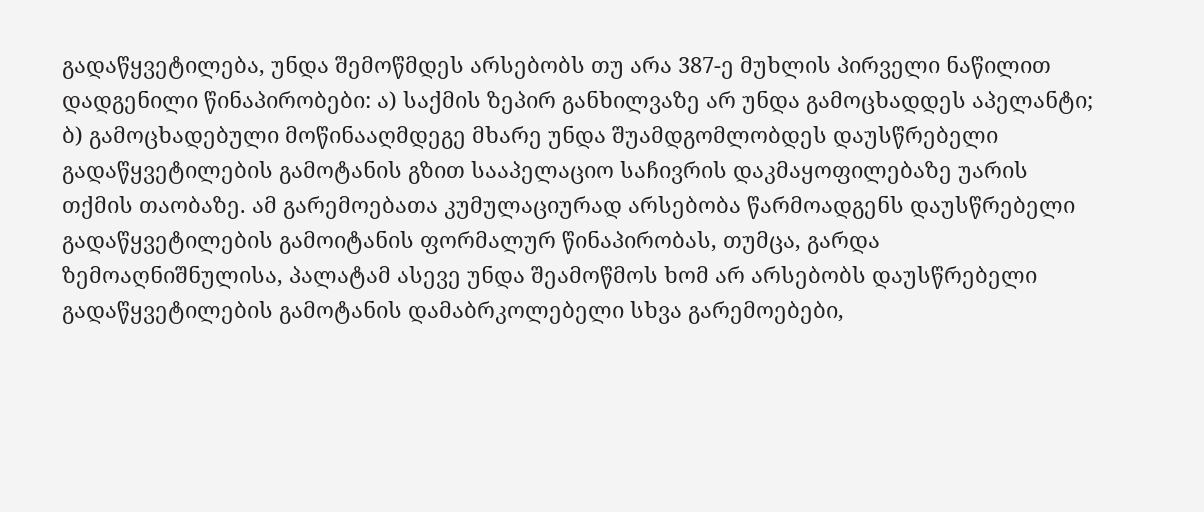გადაწყვეტილება, უნდა შემოწმდეს არსებობს თუ არა 387-ე მუხლის პირველი ნაწილით დადგენილი წინაპირობები: ა) საქმის ზეპირ განხილვაზე არ უნდა გამოცხადდეს აპელანტი; ბ) გამოცხადებული მოწინააღმდეგე მხარე უნდა შუამდგომლობდეს დაუსწრებელი გადაწყვეტილების გამოტანის გზით სააპელაციო საჩივრის დაკმაყოფილებაზე უარის თქმის თაობაზე. ამ გარემოებათა კუმულაციურად არსებობა წარმოადგენს დაუსწრებელი გადაწყვეტილების გამოიტანის ფორმალურ წინაპირობას, თუმცა, გარდა ზემოაღნიშნულისა, პალატამ ასევე უნდა შეამოწმოს ხომ არ არსებობს დაუსწრებელი გადაწყვეტილების გამოტანის დამაბრკოლებელი სხვა გარემოებები,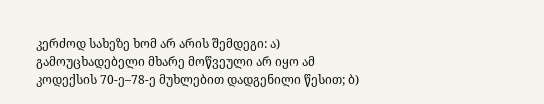კერძოდ სახეზე ხომ არ არის შემდეგი: ა) გამოუცხადებელი მხარე მოწვეული არ იყო ამ კოდექსის 70-ე–78-ე მუხლებით დადგენილი წესით; ბ)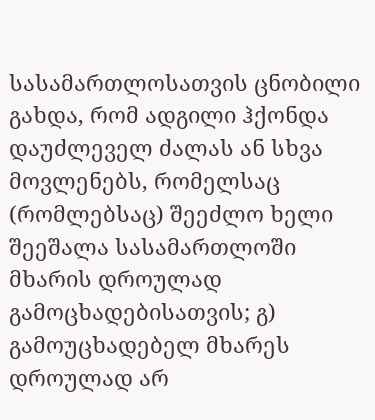სასამართლოსათვის ცნობილი გახდა, რომ ადგილი ჰქონდა დაუძლეველ ძალას ან სხვა მოვლენებს, რომელსაც (რომლებსაც) შეეძლო ხელი შეეშალა სასამართლოში მხარის დროულად გამოცხადებისათვის; გ) გამოუცხადებელ მხარეს დროულად არ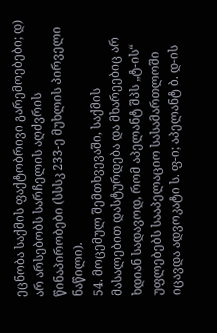ეცნობა საქმის ფაქტობრივი გარემოებები; დ) არ არსებობს სარჩელის აღძვრის წინაპირობები (სსსკ 233-ე მუხლის პირველი ნაწილი).
54. მოცემულ შემთხვევაში, საქმის მასალებით დასტურდება და მხარეებიც არ ხდიან სადავოდ, რომ აპელანტ შპს „ტ-ის“ უფლებებს სააპელაციო სასამართლოში იცავდა ადვოკატი ს. ფ-ი; აპელანტ ბ. დ-ის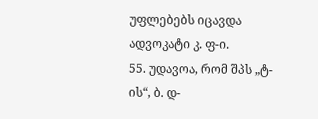უფლებებს იცავდა ადვოკატი კ. ფ-ი.
55. უდავოა, რომ შპს „ტ-ის“, ბ. დ-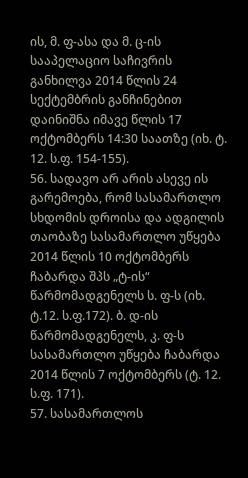ის, მ. ფ-ასა და მ. ც-ის სააპელაციო საჩივრის განხილვა 2014 წლის 24 სექტემბრის განჩინებით დაინიშნა იმავე წლის 17 ოქტომბერს 14:30 საათზე (იხ. ტ. 12. ს.ფ. 154-155).
56. სადავო არ არის ასევე ის გარემოება, რომ სასამართლო სხდომის დროისა და ადგილის თაობაზე სასამართლო უწყება 2014 წლის 10 ოქტომბერს ჩაბარდა შპს „ტ-ის“ წარმომადგენელს ს. ფ-ს (იხ. ტ.12. ს.ფ.172). ბ. დ-ის წარმომადგენელს, კ. ფ-ს სასამართლო უწყება ჩაბარდა 2014 წლის 7 ოქტომბერს (ტ. 12. ს.ფ. 171).
57. სასამართლოს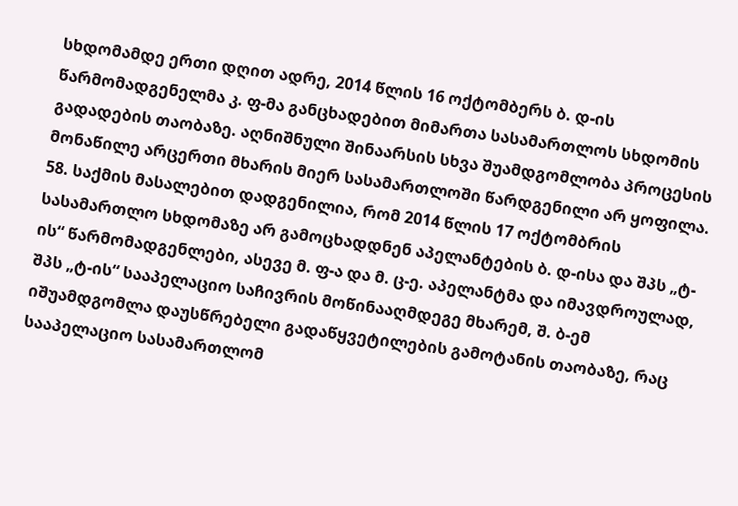სხდომამდე ერთი დღით ადრე, 2014 წლის 16 ოქტომბერს ბ. დ-ის წარმომადგენელმა კ. ფ-მა განცხადებით მიმართა სასამართლოს სხდომის გადადების თაობაზე. აღნიშნული შინაარსის სხვა შუამდგომლობა პროცესის მონაწილე არცერთი მხარის მიერ სასამართლოში წარდგენილი არ ყოფილა.
58. საქმის მასალებით დადგენილია, რომ 2014 წლის 17 ოქტომბრის სასამართლო სხდომაზე არ გამოცხადდნენ აპელანტების ბ. დ-ისა და შპს „ტ-ის“ წარმომადგენლები, ასევე მ. ფ-ა და მ. ც-ე. აპელანტმა და იმავდროულად, შპს „ტ-ის“ სააპელაციო საჩივრის მოწინააღმდეგე მხარემ, შ. ბ-ემ იშუამდგომლა დაუსწრებელი გადაწყვეტილების გამოტანის თაობაზე, რაც სააპელაციო სასამართლომ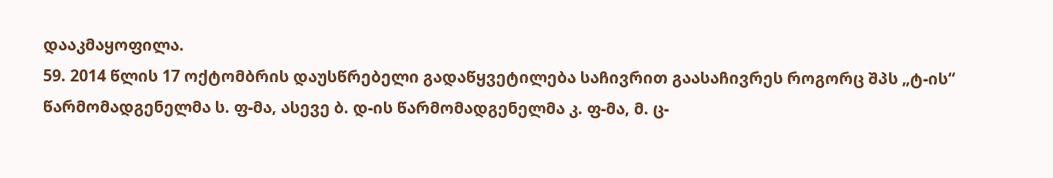დააკმაყოფილა.
59. 2014 წლის 17 ოქტომბრის დაუსწრებელი გადაწყვეტილება საჩივრით გაასაჩივრეს როგორც შპს „ტ-ის“ წარმომადგენელმა ს. ფ-მა, ასევე ბ. დ-ის წარმომადგენელმა კ. ფ-მა, მ. ც-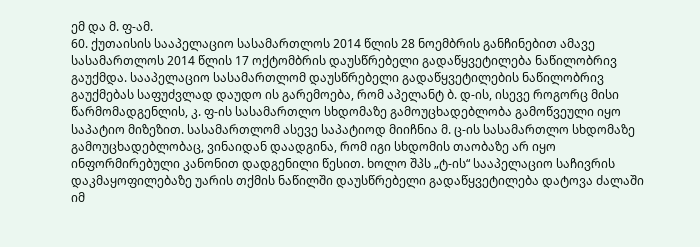ემ და მ. ფ-ამ.
60. ქუთაისის სააპელაციო სასამართლოს 2014 წლის 28 ნოემბრის განჩინებით ამავე სასამართლოს 2014 წლის 17 ოქტომბრის დაუსწრებელი გადაწყვეტილება ნაწილობრივ გაუქმდა. სააპელაციო სასამართლომ დაუსწრებელი გადაწყვეტილების ნაწილობრივ გაუქმებას საფუძვლად დაუდო ის გარემოება, რომ აპელანტ ბ. დ-ის, ისევე როგორც მისი წარმომადგენლის, კ. ფ-ის სასამართლო სხდომაზე გამოუცხადებლობა გამოწვეული იყო საპატიო მიზეზით. სასამართლომ ასევე საპატიოდ მიიჩნია მ. ც-ის სასამართლო სხდომაზე გამოუცხადებლობაც, ვინაიდან დაადგინა, რომ იგი სხდომის თაობაზე არ იყო ინფორმირებული კანონით დადგენილი წესით. ხოლო შპს „ტ-ის“ სააპელაციო საჩივრის დაკმაყოფილებაზე უარის თქმის ნაწილში დაუსწრებელი გადაწყვეტილება დატოვა ძალაში იმ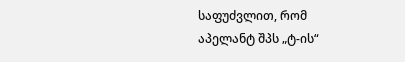საფუძვლით, რომ აპელანტ შპს „ტ-ის“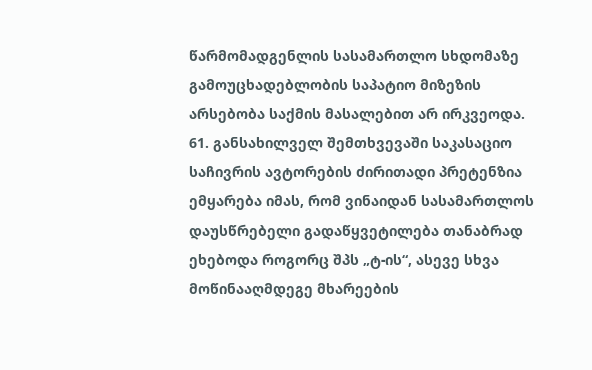წარმომადგენლის სასამართლო სხდომაზე გამოუცხადებლობის საპატიო მიზეზის არსებობა საქმის მასალებით არ ირკვეოდა.
61. განსახილველ შემთხვევაში საკასაციო საჩივრის ავტორების ძირითადი პრეტენზია ემყარება იმას, რომ ვინაიდან სასამართლოს დაუსწრებელი გადაწყვეტილება თანაბრად ეხებოდა როგორც შპს „ტ-ის“, ასევე სხვა მოწინააღმდეგე მხარეების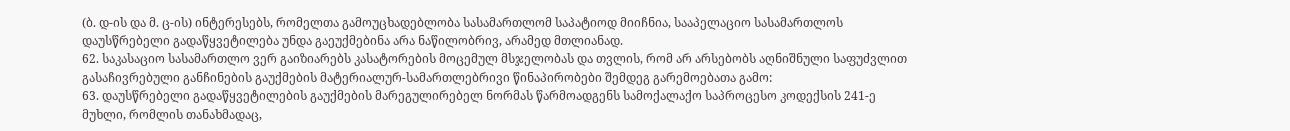(ბ. დ-ის და მ. ც-ის) ინტერესებს, რომელთა გამოუცხადებლობა სასამართლომ საპატიოდ მიიჩნია, სააპელაციო სასამართლოს დაუსწრებელი გადაწყვეტილება უნდა გაეუქმებინა არა ნაწილობრივ, არამედ მთლიანად.
62. საკასაციო სასამართლო ვერ გაიზიარებს კასატორების მოცემულ მსჯელობას და თვლის, რომ არ არსებობს აღნიშნული საფუძვლით გასაჩივრებული განჩინების გაუქმების მატერიალურ-სამართლებრივი წინაპირობები შემდეგ გარემოებათა გამო:
63. დაუსწრებელი გადაწყვეტილების გაუქმების მარეგულირებელ ნორმას წარმოადგენს სამოქალაქო საპროცესო კოდექსის 241-ე მუხლი, რომლის თანახმადაც,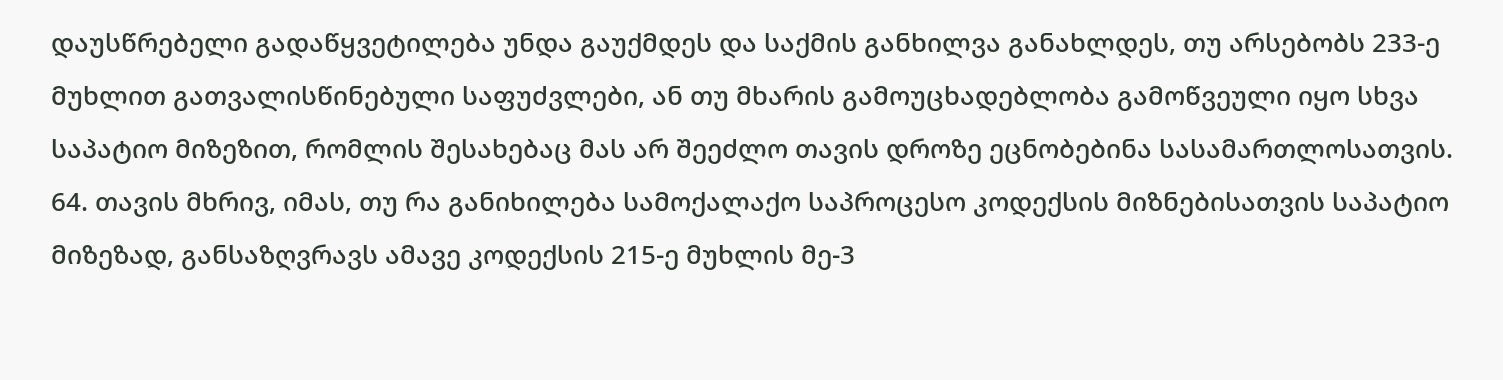დაუსწრებელი გადაწყვეტილება უნდა გაუქმდეს და საქმის განხილვა განახლდეს, თუ არსებობს 233-ე მუხლით გათვალისწინებული საფუძვლები, ან თუ მხარის გამოუცხადებლობა გამოწვეული იყო სხვა საპატიო მიზეზით, რომლის შესახებაც მას არ შეეძლო თავის დროზე ეცნობებინა სასამართლოსათვის.
64. თავის მხრივ, იმას, თუ რა განიხილება სამოქალაქო საპროცესო კოდექსის მიზნებისათვის საპატიო მიზეზად, განსაზღვრავს ამავე კოდექსის 215-ე მუხლის მე-3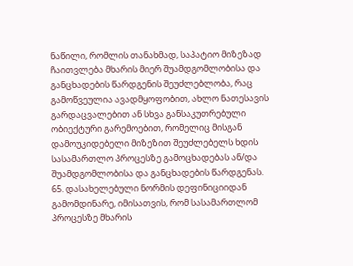ნაწილი, რომლის თანახმად, საპატიო მიზეზად ჩაითვლება მხარის მიერ შუამდგომლობისა და განცხადების წარდგენის შეუძლებლობა, რაც გამოწვეულია ავადმყოფობით, ახლო ნათესავის გარდაცვალებით ან სხვა განსაკუთრებული ობიექტური გარემოებით, რომელიც მისგან დამოუკიდებელი მიზეზით შეუძლებელს ხდის სასამართლო პროცესზე გამოცხადებას ან/და შუამდგომლობისა და განცხადების წარდგენას.
65. დასახელებული ნორმის დეფინიციიდან გამომდინარე, იმისათვის, რომ სასამართლომ პროცესზე მხარის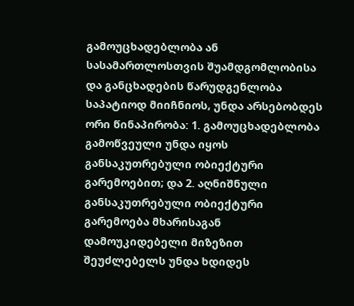გამოუცხადებლობა ან სასამართლოსთვის შუამდგომლობისა და განცხადების წარუდგენლობა საპატიოდ მიიჩნიოს, უნდა არსებობდეს ორი წინაპირობა: 1. გამოუცხადებლობა გამოწვეული უნდა იყოს განსაკუთრებული ობიექტური გარემოებით; და 2. აღნიშნული განსაკუთრებული ობიექტური გარემოება მხარისაგან დამოუკიდებელი მიზეზით შეუძლებელს უნდა ხდიდეს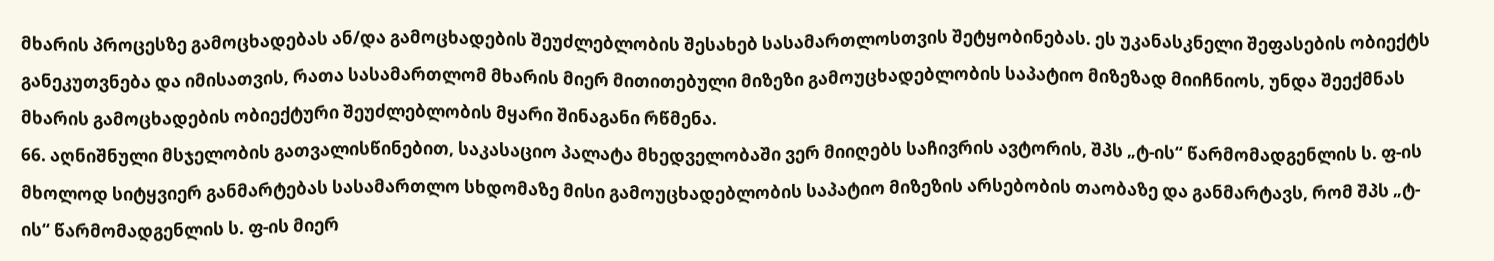მხარის პროცესზე გამოცხადებას ან/და გამოცხადების შეუძლებლობის შესახებ სასამართლოსთვის შეტყობინებას. ეს უკანასკნელი შეფასების ობიექტს განეკუთვნება და იმისათვის, რათა სასამართლომ მხარის მიერ მითითებული მიზეზი გამოუცხადებლობის საპატიო მიზეზად მიიჩნიოს, უნდა შეექმნას მხარის გამოცხადების ობიექტური შეუძლებლობის მყარი შინაგანი რწმენა.
66. აღნიშნული მსჯელობის გათვალისწინებით, საკასაციო პალატა მხედველობაში ვერ მიიღებს საჩივრის ავტორის, შპს „ტ-ის“ წარმომადგენლის ს. ფ-ის მხოლოდ სიტყვიერ განმარტებას სასამართლო სხდომაზე მისი გამოუცხადებლობის საპატიო მიზეზის არსებობის თაობაზე და განმარტავს, რომ შპს „ტ-ის“ წარმომადგენლის ს. ფ-ის მიერ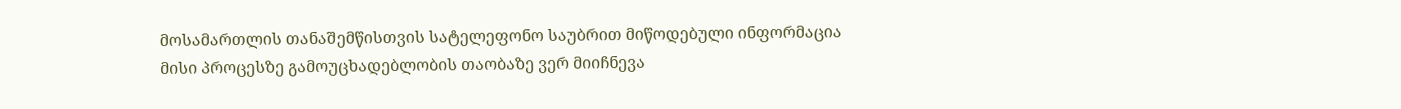მოსამართლის თანაშემწისთვის სატელეფონო საუბრით მიწოდებული ინფორმაცია მისი პროცესზე გამოუცხადებლობის თაობაზე ვერ მიიჩნევა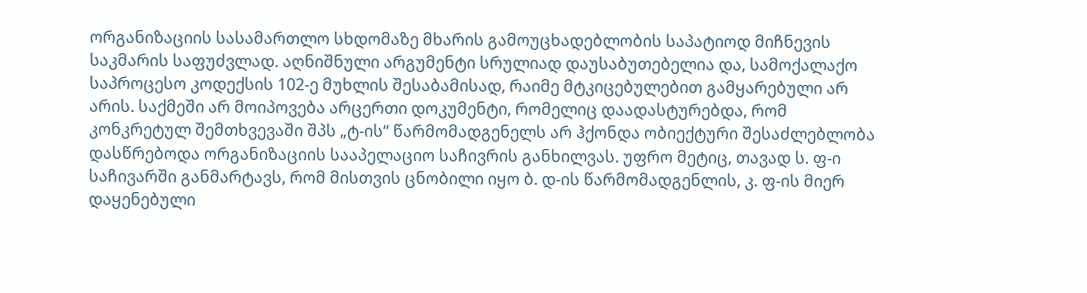ორგანიზაციის სასამართლო სხდომაზე მხარის გამოუცხადებლობის საპატიოდ მიჩნევის საკმარის საფუძვლად. აღნიშნული არგუმენტი სრულიად დაუსაბუთებელია და, სამოქალაქო საპროცესო კოდექსის 102-ე მუხლის შესაბამისად, რაიმე მტკიცებულებით გამყარებული არ არის. საქმეში არ მოიპოვება არცერთი დოკუმენტი, რომელიც დაადასტურებდა, რომ კონკრეტულ შემთხვევაში შპს „ტ-ის“ წარმომადგენელს არ ჰქონდა ობიექტური შესაძლებლობა დასწრებოდა ორგანიზაციის სააპელაციო საჩივრის განხილვას. უფრო მეტიც, თავად ს. ფ-ი საჩივარში განმარტავს, რომ მისთვის ცნობილი იყო ბ. დ-ის წარმომადგენლის, კ. ფ-ის მიერ დაყენებული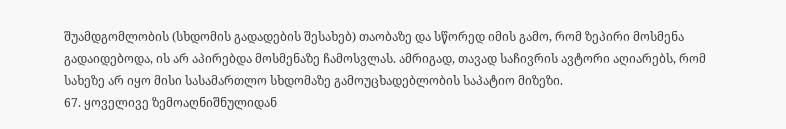შუამდგომლობის (სხდომის გადადების შესახებ) თაობაზე და სწორედ იმის გამო, რომ ზეპირი მოსმენა გადაიდებოდა, ის არ აპირებდა მოსმენაზე ჩამოსვლას. ამრიგად, თავად საჩივრის ავტორი აღიარებს, რომ სახეზე არ იყო მისი სასამართლო სხდომაზე გამოუცხადებლობის საპატიო მიზეზი.
67. ყოველივე ზემოაღნიშნულიდან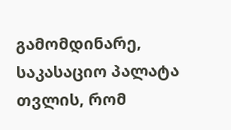გამომდინარე, საკასაციო პალატა თვლის, რომ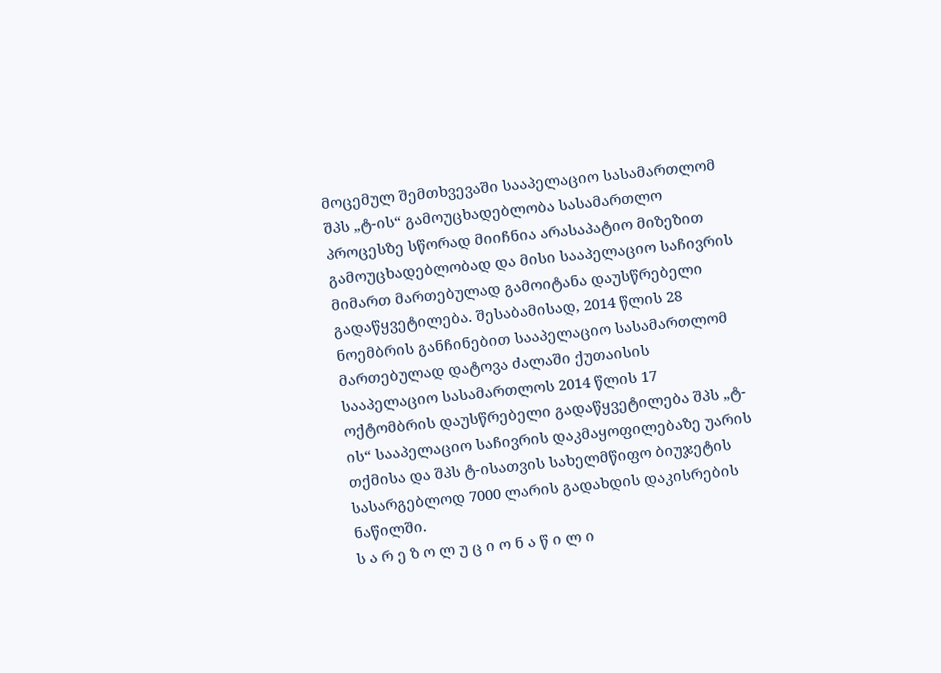მოცემულ შემთხვევაში სააპელაციო სასამართლომ შპს „ტ-ის“ გამოუცხადებლობა სასამართლო პროცესზე სწორად მიიჩნია არასაპატიო მიზეზით გამოუცხადებლობად და მისი სააპელაციო საჩივრის მიმართ მართებულად გამოიტანა დაუსწრებელი გადაწყვეტილება. შესაბამისად, 2014 წლის 28 ნოემბრის განჩინებით სააპელაციო სასამართლომ მართებულად დატოვა ძალაში ქუთაისის სააპელაციო სასამართლოს 2014 წლის 17 ოქტომბრის დაუსწრებელი გადაწყვეტილება შპს „ტ-ის“ სააპელაციო საჩივრის დაკმაყოფილებაზე უარის თქმისა და შპს ტ-ისათვის სახელმწიფო ბიუჯეტის სასარგებლოდ 7000 ლარის გადახდის დაკისრების ნაწილში.
ს ა რ ე ზ ო ლ უ ც ი ო ნ ა წ ი ლ ი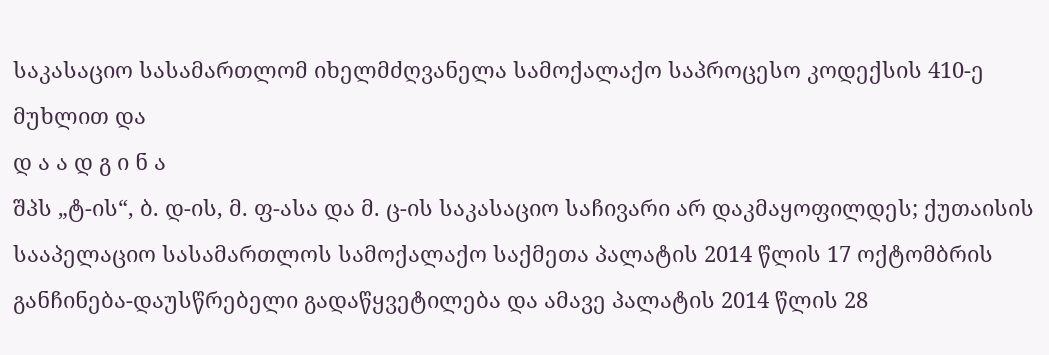საკასაციო სასამართლომ იხელმძღვანელა სამოქალაქო საპროცესო კოდექსის 410-ე მუხლით და
დ ა ა დ გ ი ნ ა
შპს „ტ-ის“, ბ. დ-ის, მ. ფ-ასა და მ. ც-ის საკასაციო საჩივარი არ დაკმაყოფილდეს; ქუთაისის სააპელაციო სასამართლოს სამოქალაქო საქმეთა პალატის 2014 წლის 17 ოქტომბრის განჩინება-დაუსწრებელი გადაწყვეტილება და ამავე პალატის 2014 წლის 28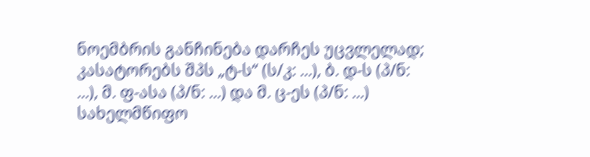ნოემბრის განჩინება დარჩეს უცვლელად; კასატორებს შპს „ტ-ს“ (ს/კ: ...), ბ. დ-ს (პ/ნ: ...), მ. ფ-ასა (პ/ნ: ...) და მ. ც-ეს (პ/ნ: ...) სახელმწიფო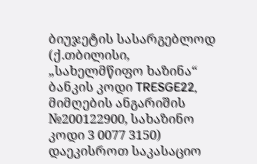ბიუჯეტის სასარგებლოდ (ქ.თბილისი, „სახელმწიფო ხაზინა“ ბანკის კოდი TRESGE22, მიმღების ანგარიშის №200122900, სახაზინო კოდი 3 0077 3150) დაეკისროთ საკასაციო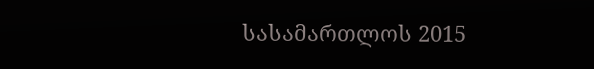სასამართლოს 2015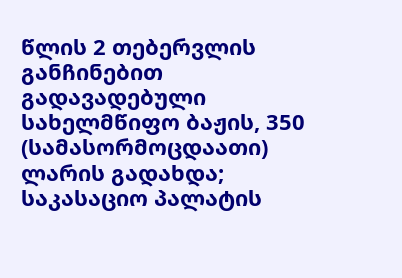წლის 2 თებერვლის განჩინებით გადავადებული სახელმწიფო ბაჟის, 350 (სამასორმოცდაათი) ლარის გადახდა; საკასაციო პალატის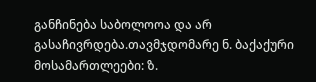განჩინება საბოლოოა და არ გასაჩივრდება.თავმჯდომარე ნ. ბაქაქური
მოსამართლეები: ზ.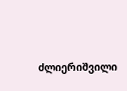ძლიერიშვილი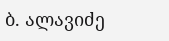ბ. ალავიძე